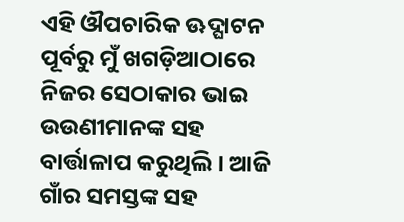ଏହି ଔପଚାରିକ ଊଦ୍ଘାଟନ ପୂର୍ବରୁ ମୁଁ ଖଗଡ଼ିଆଠାରେ ନିଜର ସେଠାକାର ଭାଇ ଉଉଣୀମାନଙ୍କ ସହ ବାର୍ତ୍ତାଳାପ କରୁଥିଲି । ଆଜି ଗାଁର ସମସ୍ତଙ୍କ ସହ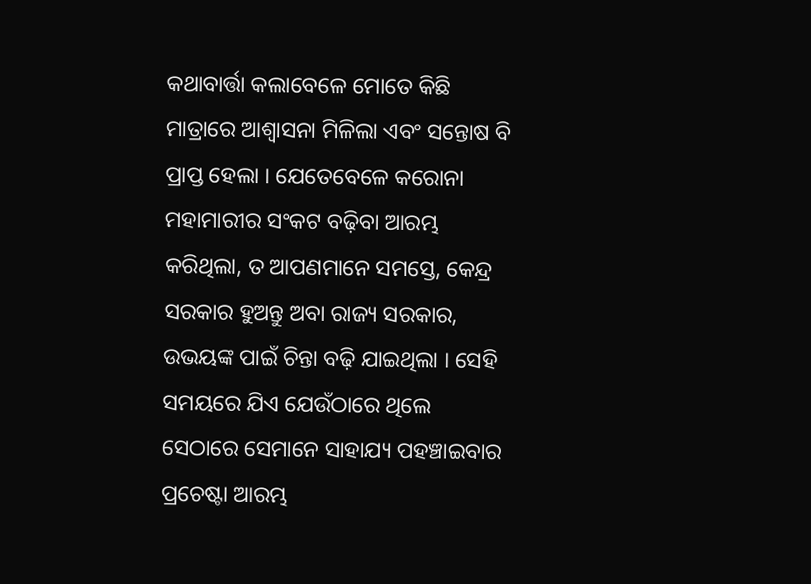କଥାବାର୍ତ୍ତା କଲାବେଳେ ମୋତେ କିଛି ମାତ୍ରାରେ ଆଶ୍ୱାସନା ମିଳିଲା ଏବଂ ସନ୍ତୋଷ ବି ପ୍ରାପ୍ତ ହେଲା । ଯେତେବେଳେ କରୋନା ମହାମାରୀର ସଂକଟ ବଢ଼ିବା ଆରମ୍ଭ କରିଥିଲା, ତ ଆପଣମାନେ ସମସ୍ତେ, କେନ୍ଦ୍ର ସରକାର ହୁଅନ୍ତୁ ଅବା ରାଜ୍ୟ ସରକାର, ଉଭୟଙ୍କ ପାଇଁ ଚିନ୍ତା ବଢ଼ି ଯାଇଥିଲା । ସେହି ସମୟରେ ଯିଏ ଯେଉଁଠାରେ ଥିଲେ ସେଠାରେ ସେମାନେ ସାହାଯ୍ୟ ପହଞ୍ଚାଇବାର ପ୍ରଚେଷ୍ଟା ଆରମ୍ଭ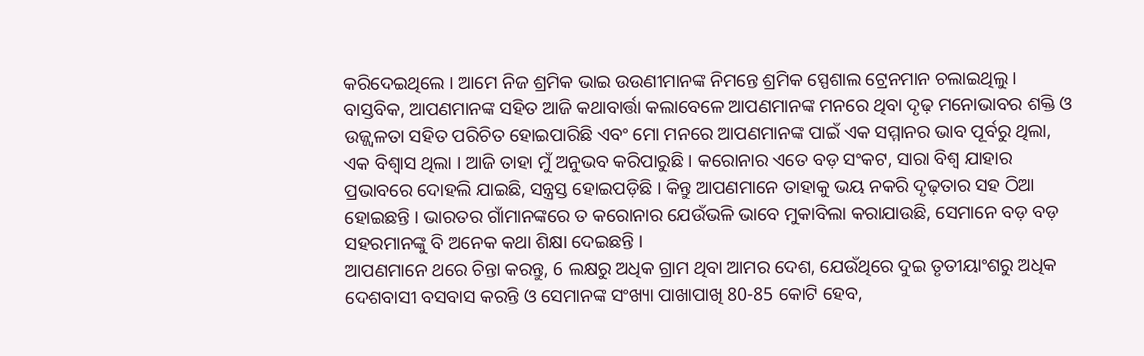କରିଦେଇଥିଲେ । ଆମେ ନିଜ ଶ୍ରମିକ ଭାଇ ଉଉଣୀମାନଙ୍କ ନିମନ୍ତେ ଶ୍ରମିକ ସ୍ପେଶାଲ ଟ୍ରେନମାନ ଚଲାଇଥିଲୁ ।
ବାସ୍ତବିକ, ଆପଣମାନଙ୍କ ସହିତ ଆଜି କଥାବାର୍ତ୍ତା କଲାବେଳେ ଆପଣମାନଙ୍କ ମନରେ ଥିବା ଦୃଢ଼ ମନୋଭାବର ଶକ୍ତି ଓ ଉଜ୍ଜ୍ୱଳତା ସହିତ ପରିଚିତ ହୋଇପାରିଛି ଏବଂ ମୋ ମନରେ ଆପଣମାନଙ୍କ ପାଇଁ ଏକ ସମ୍ମାନର ଭାବ ପୂର୍ବରୁ ଥିଲା, ଏକ ବିଶ୍ୱାସ ଥିଲା । ଆଜି ତାହା ମୁଁ ଅନୁଭବ କରିପାରୁଛି । କରୋନାର ଏତେ ବଡ଼ ସଂକଟ, ସାରା ବିଶ୍ୱ ଯାହାର ପ୍ରଭାବରେ ଦୋହଲି ଯାଇଛି, ସନ୍ତ୍ରସ୍ତ ହୋଇପଡ଼ିଛି । କିନ୍ତୁ ଆପଣମାନେ ତାହାକୁ ଭୟ ନକରି ଦୃଢ଼ତାର ସହ ଠିଆ ହୋଇଛନ୍ତି । ଭାରତର ଗାଁମାନଙ୍କରେ ତ କରୋନାର ଯେଉଁଭଳି ଭାବେ ମୁକାବିଲା କରାଯାଉଛି, ସେମାନେ ବଡ଼ ବଡ଼ ସହରମାନଙ୍କୁ ବି ଅନେକ କଥା ଶିକ୍ଷା ଦେଇଛନ୍ତି ।
ଆପଣମାନେ ଥରେ ଚିନ୍ତା କରନ୍ତୁ, 6 ଲକ୍ଷରୁ ଅଧିକ ଗ୍ରାମ ଥିବା ଆମର ଦେଶ, ଯେଉଁଥିରେ ଦୁଇ ତୃତୀୟାଂଶରୁ ଅଧିକ ଦେଶବାସୀ ବସବାସ କରନ୍ତି ଓ ସେମାନଙ୍କ ସଂଖ୍ୟା ପାଖାପାଖି 80-85 କୋଟି ହେବ,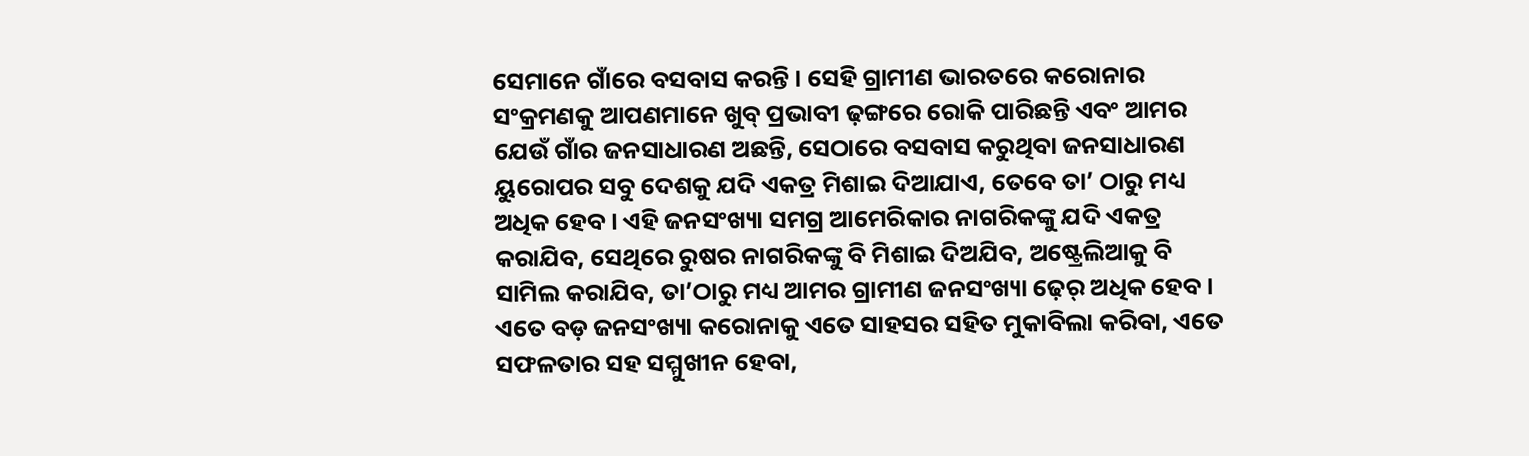ସେମାନେ ଗାଁରେ ବସବାସ କରନ୍ତି । ସେହି ଗ୍ରାମୀଣ ଭାରତରେ କରୋନାର ସଂକ୍ରମଣକୁ ଆପଣମାନେ ଖୁବ୍ ପ୍ରଭାବୀ ଢ଼ଙ୍ଗରେ ରୋକି ପାରିଛନ୍ତି ଏବଂ ଆମର ଯେଉଁ ଗାଁର ଜନସାଧାରଣ ଅଛନ୍ତି, ସେଠାରେ ବସବାସ କରୁଥିବା ଜନସାଧାରଣ ୟୁରୋପର ସବୁ ଦେଶକୁ ଯଦି ଏକତ୍ର ମିଶାଇ ଦିଆଯାଏ, ତେବେ ତା’ ଠାରୁ ମଧ୍ୟ ଅଧିକ ହେବ । ଏହି ଜନସଂଖ୍ୟା ସମଗ୍ର ଆମେରିକାର ନାଗରିକଙ୍କୁ ଯଦି ଏକତ୍ର କରାଯିବ, ସେଥିରେ ରୁଷର ନାଗରିକଙ୍କୁ ବି ମିଶାଇ ଦିଅଯିବ, ଅଷ୍ଟ୍ରେଲିଆକୁ ବି ସାମିଲ କରାଯିବ, ତା’ଠାରୁ ମଧ୍ୟ ଆମର ଗ୍ରାମୀଣ ଜନସଂଖ୍ୟା ଢ଼େର୍ ଅଧିକ ହେବ । ଏତେ ବଡ଼ ଜନସଂଖ୍ୟା କରୋନାକୁ ଏତେ ସାହସର ସହିତ ମୁକାବିଲା କରିବା, ଏତେ ସଫଳତାର ସହ ସମ୍ମୁଖୀନ ହେବା,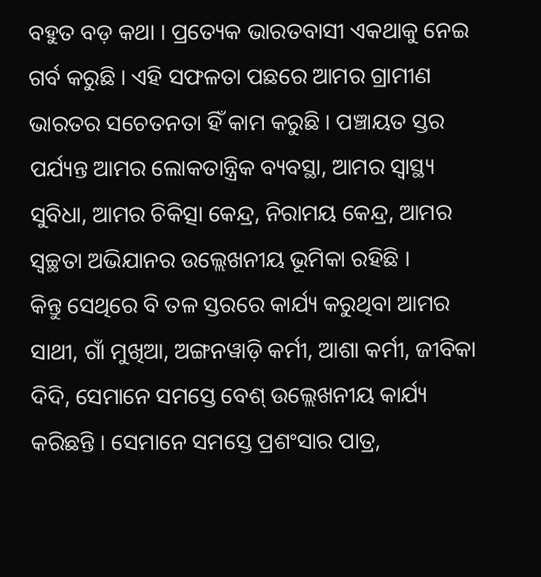ବହୁତ ବଡ଼ କଥା । ପ୍ରତ୍ୟେକ ଭାରତବାସୀ ଏକଥାକୁ ନେଇ ଗର୍ବ କରୁଛି । ଏହି ସଫଳତା ପଛରେ ଆମର ଗ୍ରାମୀଣ ଭାରତର ସଚେତନତା ହିଁ କାମ କରୁଛି । ପଞ୍ଚାୟତ ସ୍ତର ପର୍ଯ୍ୟନ୍ତ ଆମର ଲୋକତାନ୍ତ୍ରିକ ବ୍ୟବସ୍ଥା, ଆମର ସ୍ୱାସ୍ଥ୍ୟ ସୁବିଧା, ଆମର ଚିକିତ୍ସା କେନ୍ଦ୍ର, ନିରାମୟ କେନ୍ଦ୍ର, ଆମର ସ୍ୱଚ୍ଛତା ଅଭିଯାନର ଉଲ୍ଲେଖନୀୟ ଭୂମିକା ରହିଛି ।
କିନ୍ତୁ ସେଥିରେ ବି ତଳ ସ୍ତରରେ କାର୍ଯ୍ୟ କରୁଥିବା ଆମର ସାଥୀ, ଗାଁ ମୁଖିଆ, ଅଙ୍ଗନୱାଡ଼ି କର୍ମୀ, ଆଶା କର୍ମୀ, ଜୀବିକା ଦିଦି, ସେମାନେ ସମସ୍ତେ ବେଶ୍ ଉଲ୍ଲେଖନୀୟ କାର୍ଯ୍ୟ କରିଛନ୍ତି । ସେମାନେ ସମସ୍ତେ ପ୍ରଶଂସାର ପାତ୍ର,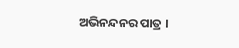ଅଭିନନ୍ଦନର ପାତ୍ର ।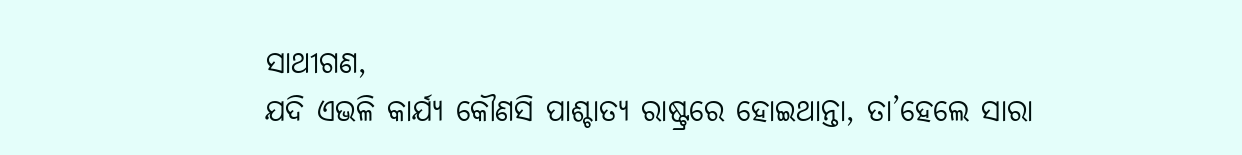ସାଥୀଗଣ,
ଯଦି ଏଭଳି କାର୍ଯ୍ୟ କୌଣସି ପାଶ୍ଚାତ୍ୟ ରାଷ୍ଟ୍ରରେ ହୋଇଥାନ୍ତା, ତା’ହେଲେ ସାରା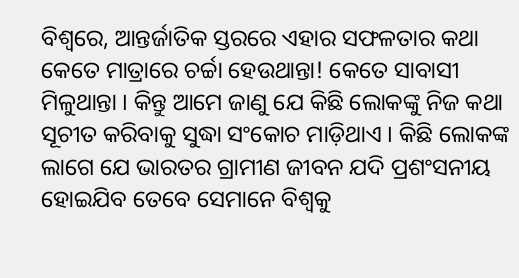ବିଶ୍ୱରେ, ଆନ୍ତର୍ଜାତିକ ସ୍ତରରେ ଏହାର ସଫଳତାର କଥା କେତେ ମାତ୍ରାରେ ଚର୍ଚ୍ଚା ହେଉଥାନ୍ତା! କେତେ ସାବାସୀ ମିଳୁଥାନ୍ତା । କିନ୍ତୁ ଆମେ ଜାଣୁ ଯେ କିଛି ଲୋକଙ୍କୁ ନିଜ କଥା ସୂଚୀତ କରିବାକୁ ସୁଦ୍ଧା ସଂକୋଚ ମାଡ଼ିଥାଏ । କିଛି ଲୋକଙ୍କ ଲାଗେ ଯେ ଭାରତର ଗ୍ରାମୀଣ ଜୀବନ ଯଦି ପ୍ରଶଂସନୀୟ ହୋଇଯିବ ତେବେ ସେମାନେ ବିଶ୍ୱକୁ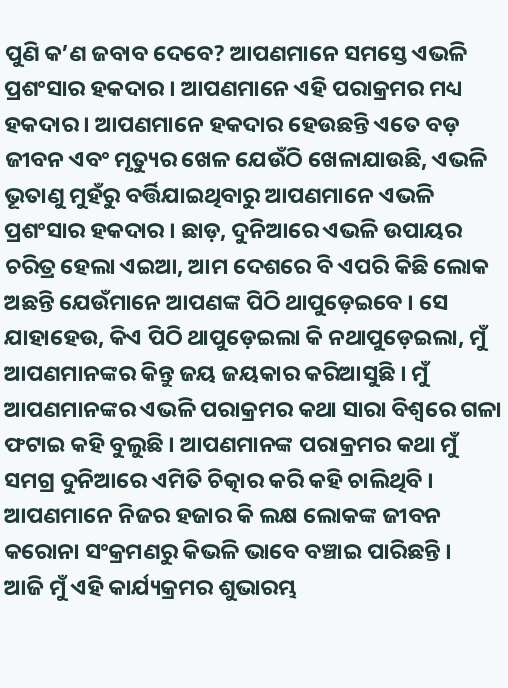ପୁଣି କ’ଣ ଜବାବ ଦେବେ? ଆପଣମାନେ ସମସ୍ତେ ଏଭଳି ପ୍ରଶଂସାର ହକଦାର । ଆପଣମାନେ ଏହି ପରାକ୍ରମର ମଧ୍ୟ ହକଦାର । ଆପଣମାନେ ହକଦାର ହେଉଛନ୍ତି ଏତେ ବଡ଼ ଜୀବନ ଏବଂ ମୃତ୍ୟୁର ଖେଳ ଯେଉଁଠି ଖେଳାଯାଉଛି, ଏଭଳି ଭୂତାଣୁ ମୁହଁରୁ ବର୍ତ୍ତିଯାଇଥିବାରୁ ଆପଣମାନେ ଏଭଳି ପ୍ରଶଂସାର ହକଦାର । ଛାଡ଼, ଦୁନିଆରେ ଏଭଳି ଉପାୟର ଚରିତ୍ର ହେଲା ଏଇଆ, ଆମ ଦେଶରେ ବି ଏପରି କିଛି ଲୋକ ଅଛନ୍ତି ଯେଉଁମାନେ ଆପଣଙ୍କ ପିଠି ଥାପୁଡ଼େଇବେ । ସେ ଯାହାହେଉ, କିଏ ପିଠି ଥାପୁଡ଼େଇଲା କି ନଥାପୁଡ଼େଇଲା, ମୁଁ ଆପଣମାନଙ୍କର କିନ୍ତୁ ଜୟ ଜୟକାର କରିଆସୁଛି । ମୁଁ ଆପଣମାନଙ୍କର ଏଭଳି ପରାକ୍ରମର କଥା ସାରା ବିଶ୍ୱରେ ଗଳା ଫଟାଇ କହି ବୁଲୁଛି । ଆପଣମାନଙ୍କ ପରାକ୍ରମର କଥା ମୁଁ ସମଗ୍ର ଦୁନିଆରେ ଏମିତି ଚିତ୍କାର କରି କହି ଚାଲିଥିବି । ଆପଣମାନେ ନିଜର ହଜାର କି ଲକ୍ଷ ଲୋକଙ୍କ ଜୀବନ କରୋନା ସଂକ୍ରମଣରୁ କିଭଳି ଭାବେ ବଞ୍ଚାଇ ପାରିଛନ୍ତି ।
ଆଜି ମୁଁ ଏହି କାର୍ଯ୍ୟକ୍ରମର ଶୁଭାରମ୍ଭ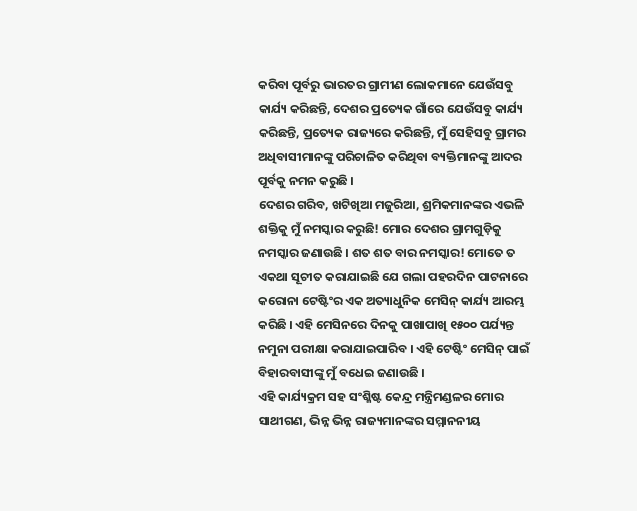କରିବା ପୂର୍ବରୁ ଭାରତର ଗ୍ରାମୀଣ ଲୋକମାନେ ଯେଉଁସବୁ କାର୍ଯ୍ୟ କରିଛନ୍ତି, ଦେଶର ପ୍ରତ୍ୟେକ ଗାଁରେ ଯେଉଁସବୁ କାର୍ଯ୍ୟ କରିଛନ୍ତି, ପ୍ରତ୍ୟେକ ରାଜ୍ୟରେ କରିଛନ୍ତି, ମୁଁ ସେହିସବୁ ଗ୍ରାମର ଅଧିବାସୀମାନଙ୍କୁ ପରିଚାଳିତ କରିଥିବା ବ୍ୟକ୍ତିମାନଙ୍କୁ ଆଦର ପୂର୍ବକୁ ନମନ କରୁଛି ।
ଦେଶର ଗରିବ, ଖଟିଖିଆ ମଜୁରିଆ, ଶ୍ରମିକମାନଙ୍କର ଏଭଳି ଶକ୍ତିକୁ ମୁଁ ନମସ୍କାର କରୁଛି! ମୋର ଦେଶର ଗ୍ରାମଗୁଡ଼ିକୁ ନମସ୍କାର ଜଣାଉଛି । ଶତ ଶତ ବାର ନମସ୍କାର! ମୋତେ ତ ଏକଥା ସୂଚୀତ କରାଯାଇଛି ଯେ ଗଲା ପହରଦିନ ପାଟନାରେ କରୋନା ଟେଷ୍ଟିଂର ଏକ ଅତ୍ୟାଧୁନିକ ମେସିନ୍ କାର୍ଯ୍ୟ ଆରମ୍ଭ କରିଛି । ଏହି ମେସିନରେ ଦିନକୁ ପାଖାପାଖି ୧୫୦୦ ପର୍ଯ୍ୟନ୍ତ ନମୁନା ପରୀକ୍ଷା କରାଯାଇପାରିବ । ଏହି ଟେଷ୍ଟିଂ ମେସିନ୍ ପାଇଁ ବିହାରବାସୀଙ୍କୁ ମୁଁ ବଧେଇ ଜଣାଉଛି ।
ଏହି କାର୍ଯ୍ୟକ୍ରମ ସହ ସଂଶ୍ଳିଷ୍ଟ କେନ୍ଦ୍ର ମନ୍ତ୍ରିମଣ୍ଡଳର ମୋର ସାଥୀଗଣ, ଭିନ୍ନ ଭିନ୍ନ ରାଜ୍ୟମାନଙ୍କର ସମ୍ମାନନୀୟ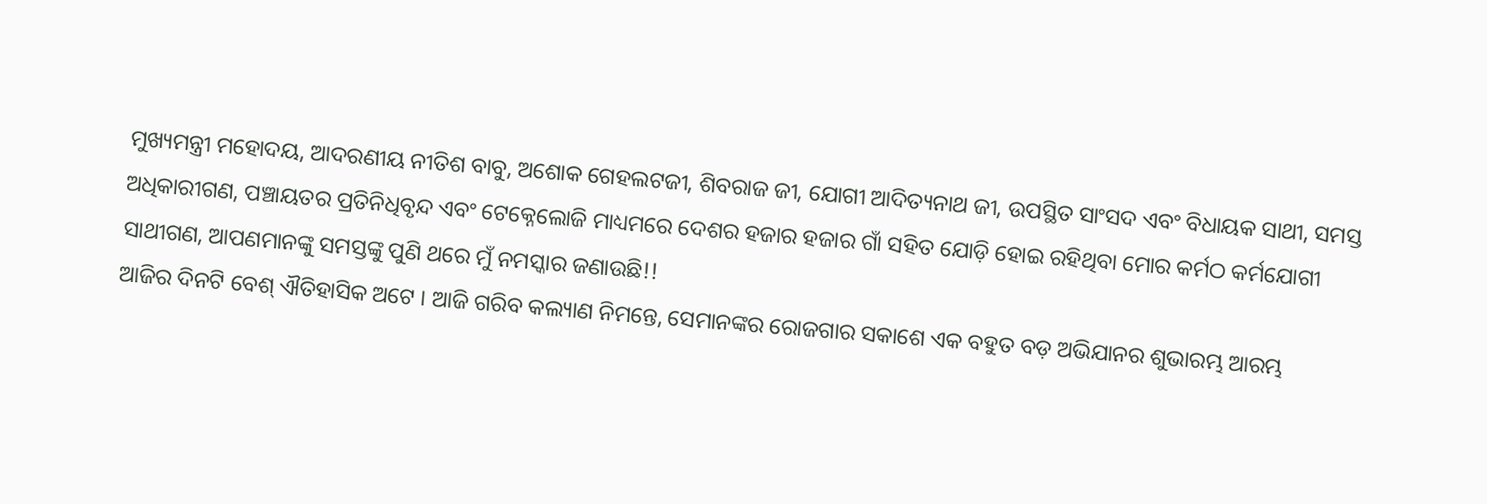ମୁଖ୍ୟମନ୍ତ୍ରୀ ମହୋଦୟ, ଆଦରଣୀୟ ନୀତିଶ ବାବୁ, ଅଶୋକ ଗେହଲଟଜୀ, ଶିବରାଜ ଜୀ, ଯୋଗୀ ଆଦିତ୍ୟନାଥ ଜୀ, ଉପସ୍ଥିତ ସାଂସଦ ଏବଂ ବିଧାୟକ ସାଥୀ, ସମସ୍ତ ଅଧିକାରୀଗଣ, ପଞ୍ଚାୟତର ପ୍ରତିନିଧିବୃନ୍ଦ ଏବଂ ଟେକ୍ନେଲୋଜି ମାଧ୍ୟମରେ ଦେଶର ହଜାର ହଜାର ଗାଁ ସହିତ ଯୋଡ଼ି ହୋଇ ରହିଥିବା ମୋର କର୍ମଠ କର୍ମଯୋଗୀ ସାଥୀଗଣ, ଆପଣମାନଙ୍କୁ ସମସ୍ତଙ୍କୁ ପୁଣି ଥରେ ମୁଁ ନମସ୍କାର ଜଣାଉଛି!!
ଆଜିର ଦିନଟି ବେଶ୍ ଐତିହାସିକ ଅଟେ । ଆଜି ଗରିବ କଲ୍ୟାଣ ନିମନ୍ତେ, ସେମାନଙ୍କର ରୋଜଗାର ସକାଶେ ଏକ ବହୁତ ବଡ଼ ଅଭିଯାନର ଶୁଭାରମ୍ଭ ଆରମ୍ଭ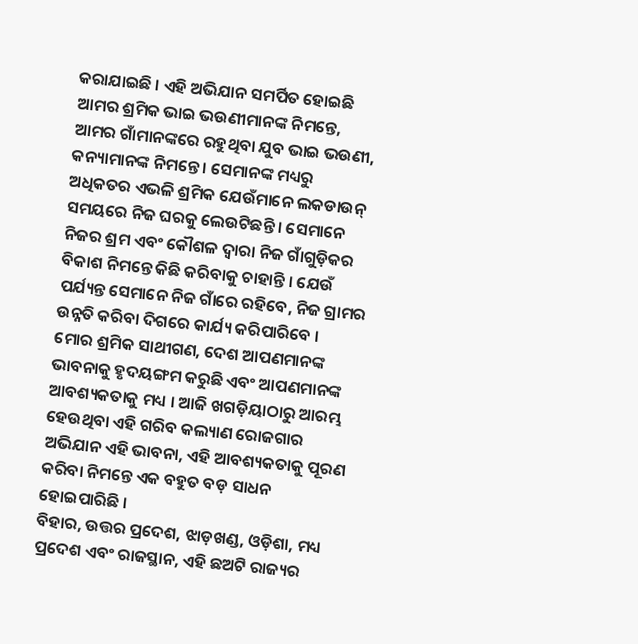କରାଯାଇଛି । ଏହି ଅଭିଯାନ ସମର୍ପିତ ହୋଇଛି ଆମର ଶ୍ରମିକ ଭାଇ ଭଉଣୀମାନଙ୍କ ନିମନ୍ତେ, ଆମର ଗାଁମାନଙ୍କରେ ରହୁଥିବା ଯୁବ ଭାଇ ଭଉଣୀ, କନ୍ୟାମାନଙ୍କ ନିମନ୍ତେ । ସେମାନଙ୍କ ମଧ୍ୟରୁ ଅଧିକତର ଏଭଳି ଶ୍ରମିକ ଯେଉଁମାନେ ଲକଡାଉନ୍ ସମୟରେ ନିଜ ଘରକୁ ଲେଉଟିଛନ୍ତି । ସେମାନେ ନିଜର ଶ୍ରମ ଏବଂ କୌଶଳ ଦ୍ୱାରା ନିଜ ଗାଁଗୁଡ଼ିକର ବିକାଶ ନିମନ୍ତେ କିଛି କରିବାକୁ ଚାହାନ୍ତି । ଯେଉଁ ପର୍ଯ୍ୟନ୍ତ ସେମାନେ ନିଜ ଗାଁରେ ରହିବେ, ନିଜ ଗ୍ରାମର ଉନ୍ନତି କରିବା ଦିଗରେ କାର୍ଯ୍ୟ କରିପାରିବେ ।
ମୋର ଶ୍ରମିକ ସାଥୀଗଣ, ଦେଶ ଆପଣମାନଙ୍କ ଭାବନାକୁ ହୃଦୟଙ୍ଗମ କରୁଛି ଏବଂ ଆପଣମାନଙ୍କ ଆବଶ୍ୟକତାକୁ ମଧ୍ୟ । ଆଜି ଖଗଡ଼ିୟାଠାରୁ ଆରମ୍ଭ ହେଉଥିବା ଏହି ଗରିବ କଲ୍ୟାଣ ରୋଜଗାର ଅଭିଯାନ ଏହି ଭାବନା, ଏହି ଆବଶ୍ୟକତାକୁ ପୂରଣ କରିବା ନିମନ୍ତେ ଏକ ବହୁତ ବଡ଼ ସାଧନ ହୋଇପାରିଛି ।
ବିହାର, ଉତ୍ତର ପ୍ରଦେଶ, ଝାଡ଼ଖଣ୍ଡ, ଓଡ଼ିଶା, ମଧ୍ୟ ପ୍ରଦେଶ ଏବଂ ରାଜସ୍ଥାନ, ଏହି ଛଅଟି ରାଜ୍ୟର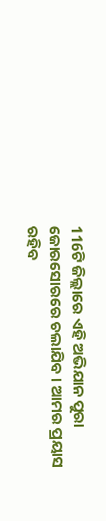116ଟି ଜିଲ୍ଲାରେ ଏହି ଅଭିଯାନ ପୁରା ଜୋରସୋରରେ ଚଲାଯିବ । ଆମର ପ୍ରୟାସ ରହିବ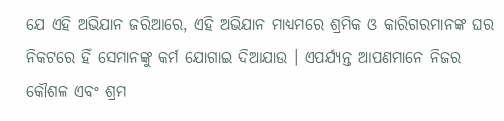ଯେ ଏହି ଅଭିଯାନ ଜରିଆରେ, ଏହି ଅଭିଯାନ ମାଧ୍ୟମରେ ଶ୍ରମିକ ଓ କାରିଗରମାନଙ୍କ ଘର ନିକଟରେ ହିଁ ସେମାନଙ୍କୁ କର୍ମ ଯୋଗାଇ ଦିଆଯାଉ । ଏପର୍ଯ୍ୟନ୍ତ ଆପଣମାନେ ନିଜର କୌଶଳ ଏବଂ ଶ୍ରମ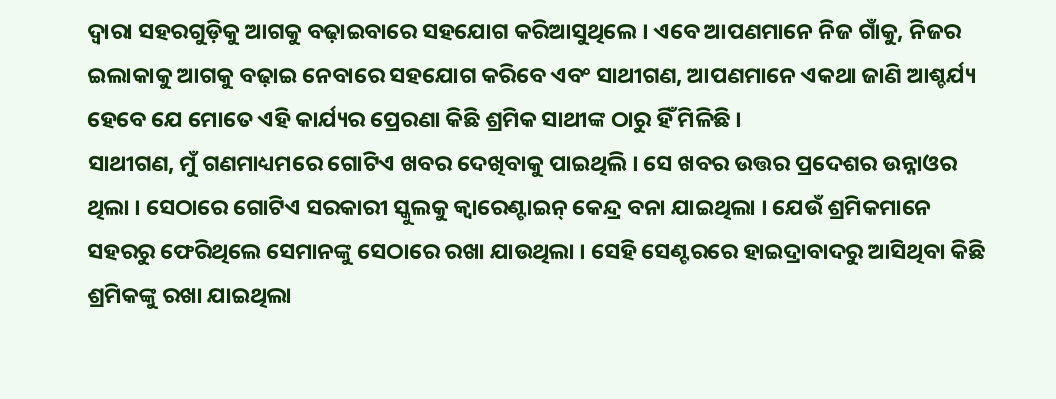ଦ୍ୱାରା ସହରଗୁଡ଼ିକୁ ଆଗକୁ ବଢ଼ାଇବାରେ ସହଯୋଗ କରିଆସୁଥିଲେ । ଏବେ ଆପଣମାନେ ନିଜ ଗାଁକୁ, ନିଜର ଇଲାକାକୁ ଆଗକୁ ବଢ଼ାଇ ନେବାରେ ସହଯୋଗ କରିବେ ଏବଂ ସାଥୀଗଣ, ଆପଣମାନେ ଏକଥା ଜାଣି ଆଶ୍ଚର୍ଯ୍ୟ ହେବେ ଯେ ମୋତେ ଏହି କାର୍ଯ୍ୟର ପ୍ରେରଣା କିଛି ଶ୍ରମିକ ସାଥୀଙ୍କ ଠାରୁ ହିଁ ମିଳିଛି ।
ସାଥୀଗଣ, ମୁଁ ଗଣମାଧ୍ୟମରେ ଗୋଟିଏ ଖବର ଦେଖିବାକୁ ପାଇଥିଲି । ସେ ଖବର ଉତ୍ତର ପ୍ରଦେଶର ଉନ୍ନାଓର ଥିଲା । ସେଠାରେ ଗୋଟିଏ ସରକାରୀ ସ୍କୁଲକୁ କ୍ୱାରେଣ୍ଟାଇନ୍ କେନ୍ଦ୍ର ବନା ଯାଇଥିଲା । ଯେଉଁ ଶ୍ରମିକମାନେ ସହରରୁ ଫେରିଥିଲେ ସେମାନଙ୍କୁ ସେଠାରେ ରଖା ଯାଉଥିଲା । ସେହି ସେଣ୍ଟରରେ ହାଇଦ୍ରାବାଦରୁ ଆସିଥିବା କିଛି ଶ୍ରମିକଙ୍କୁ ରଖା ଯାଇଥିଲା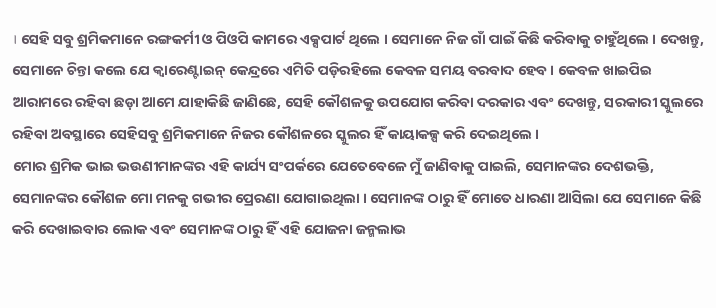। ସେହି ସବୁ ଶ୍ରମିକମାନେ ରଙ୍ଗକର୍ମୀ ଓ ପିଓପି କାମରେ ଏକ୍ସପାର୍ଟ ଥିଲେ । ସେମାନେ ନିଜ ଗାଁ ପାଇଁ କିଛି କରିବାକୁ ଚାହୁଁଥିଲେ । ଦେଖନ୍ତୁ, ସେମାନେ ଚିନ୍ତା କଲେ ଯେ କ୍ୱାରେଣ୍ଟାଇନ୍ କେନ୍ଦ୍ରରେ ଏମିତି ପଡ଼ିରହିଲେ କେବଳ ସମୟ ବରବାଦ ହେବ । କେବଳ ଖାଇପିଇ ଆରାମରେ ରହିବା ଛଡ଼ା ଆମେ ଯାହାକିଛି ଜାଣିଛେ, ସେହି କୌଶଳକୁ ଉପଯୋଗ କରିବା ଦରକାର ଏବଂ ଦେଖନ୍ତୁ, ସରକାରୀ ସ୍କୁଲରେ ରହିବା ଅବସ୍ଥାରେ ସେହିସବୁ ଶ୍ରମିକମାନେ ନିଜର କୌଶଳରେ ସ୍କୁଲର ହିଁ କାୟାକଳ୍ପ କରି ଦେଇଥିଲେ ।
ମୋର ଶ୍ରମିକ ଭାଇ ଭଉଣୀମାନଙ୍କର ଏହି କାର୍ଯ୍ୟ ସଂପର୍କରେ ଯେତେବେଳେ ମୁଁ ଜାଣିବାକୁ ପାଇଲି, ସେମାନଙ୍କର ଦେଶଭକ୍ତି, ସେମାନଙ୍କର କୌଶଳ ମୋ ମନକୁ ଗଭୀର ପ୍ରେରଣା ଯୋଗାଇଥିଲା । ସେମାନଙ୍କ ଠାରୁ ହିଁ ମୋତେ ଧାରଣା ଆସିଲା ଯେ ସେମାନେ କିଛି କରି ଦେଖାଇବାର ଲୋକ ଏବଂ ସେମାନଙ୍କ ଠାରୁ ହିଁ ଏହି ଯୋଜନା ଜନ୍ମଲାଭ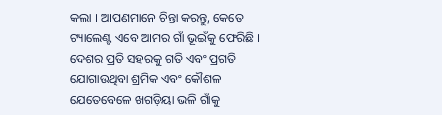କଲା । ଆପଣମାନେ ଚିନ୍ତା କରନ୍ତୁ, କେତେ ଟ୍ୟାଲେଣ୍ଟ ଏବେ ଆମର ଗାଁ ଭୂଇଁକୁ ଫେରିଛି । ଦେଶର ପ୍ରତି ସହରକୁ ଗତି ଏବଂ ପ୍ରଗତି ଯୋଗାଉଥିବା ଶ୍ରମିକ ଏବଂ କୌଶଳ ଯେତେବେଳେ ଖଗଡ଼ିୟା ଭଳି ଗାଁକୁ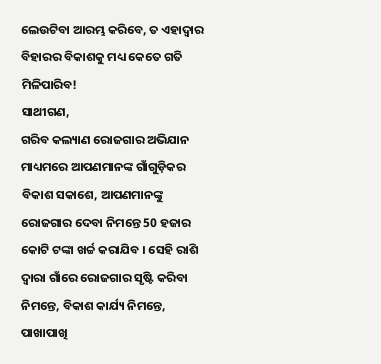ଲେଉଟିବା ଆରମ୍ଭ କରିବେ, ତ ଏହାଦ୍ୱାର ବିହାରର ବିକାଶକୁ ମଧ୍ୟ କେତେ ଗତି ମିଳିପାରିବ!
ସାଥୀଗଣ,
ଗରିବ କଲ୍ୟାଣ ରୋଜଗାର ଅଭିଯାନ ମାଧ୍ୟମରେ ଆପଣମାନଙ୍କ ଗାଁଗୁଡ଼ିକର ବିକାଶ ସକାଶେ, ଆପଣମାନଙ୍କୁ ରୋଜଗାର ଦେବା ନିମନ୍ତେ 50 ହଜାର କୋଟି ଟଙ୍କା ଖର୍ଚ୍ଚ କରାଯିବ । ସେହି ରାଶି ଦ୍ୱାରା ଗାଁରେ ରୋଜଗାର ସୃଷ୍ଟି କରିବା ନିମନ୍ତେ, ବିକାଶ କାର୍ଯ୍ୟ ନିମନ୍ତେ, ପାଖାପାଖି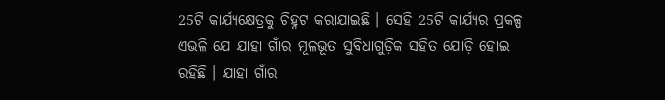25ଟି କାର୍ଯ୍ୟକ୍ଷେତ୍ରକୁ ଚିହ୍ନଟ କରାଯାଇଛି । ସେହି 25ଟି କାର୍ଯ୍ୟର ପ୍ରକଳ୍ପ ଏଭଳି ଯେ ଯାହା ଗାଁର ମୂଳଭୂତ ସୁବିଧାଗୁଡ଼ିକ ସହିତ ଯୋଡ଼ି ହୋଇ ରହିଛି । ଯାହା ଗାଁର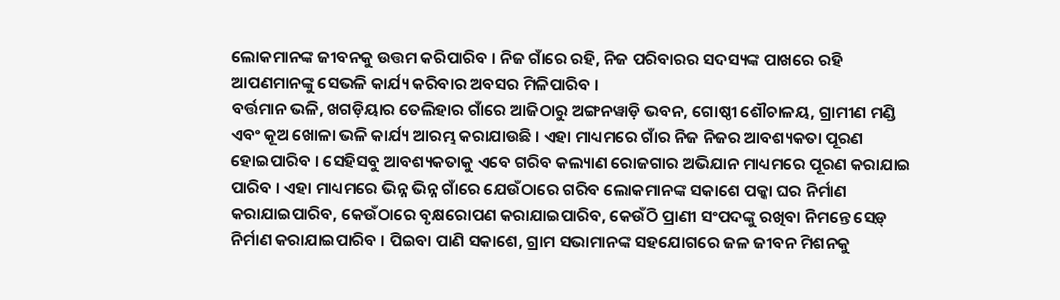ଲୋକମାନଙ୍କ ଜୀବନକୁ ଉତ୍ତମ କରିପାରିବ । ନିଜ ଗାଁରେ ରହି, ନିଜ ପରିବାରର ସଦସ୍ୟଙ୍କ ପାଖରେ ରହି ଆପଣମାନଙ୍କୁ ସେଭଳି କାର୍ଯ୍ୟ କରିବାର ଅବସର ମିଳିପାରିବ ।
ବର୍ତ୍ତମାନ ଭଳି, ଖଗଡ଼ିୟାର ତେଲିହାର ଗାଁରେ ଆଜିଠାରୁ ଅଙ୍ଗନୱାଡ଼ି ଭବନ, ଗୋଷ୍ଠୀ ଶୌଚାଳୟ, ଗ୍ରାମୀଣ ମଣ୍ଡି ଏବଂ କୂଅ ଖୋଳା ଭଳି କାର୍ଯ୍ୟ ଆରମ୍ଭ କରାଯାଉଛି । ଏହା ମାଧ୍ୟମରେ ଗାଁର ନିଜ ନିଜର ଆବଶ୍ୟକତା ପୂରଣ ହୋଇପାରିବ । ସେହିସବୁ ଆବଶ୍ୟକତାକୁ ଏବେ ଗରିବ କଲ୍ୟାଣ ରୋଜଗାର ଅଭିଯାନ ମାଧ୍ୟମରେ ପୂରଣ କରାଯାଇ ପାରିବ । ଏହା ମାଧ୍ୟମରେ ଭିନ୍ନ ଭିନ୍ନ ଗାଁରେ ଯେଉଁଠାରେ ଗରିବ ଲୋକମାନଙ୍କ ସକାଶେ ପକ୍କା ଘର ନିର୍ମାଣ କରାଯାଇପାରିବ, କେଉଁଠାରେ ବୃକ୍ଷରୋପଣ କରାଯାଇପାରିବ, କେଉଁଠି ପ୍ରାଣୀ ସଂପଦଙ୍କୁ ରଖିବା ନିମନ୍ତେ ସେଡ଼୍ ନିର୍ମାଣ କରାଯାଇପାରିବ । ପିଇବା ପାଣି ସକାଶେ, ଗ୍ରାମ ସଭାମାନଙ୍କ ସହଯୋଗରେ ଜଳ ଜୀବନ ମିଶନକୁ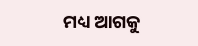ମଧ୍ୟ ଆଗକୁ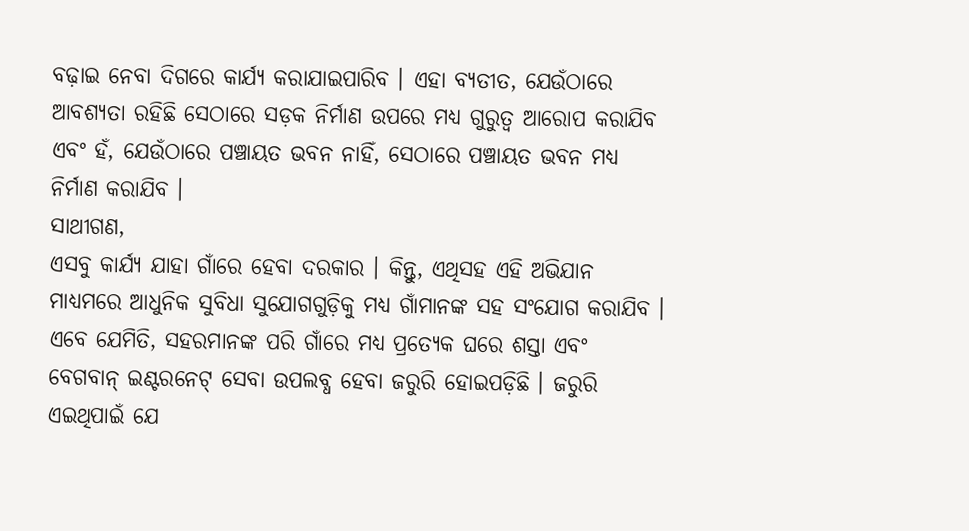ବଢ଼ାଇ ନେବା ଦିଗରେ କାର୍ଯ୍ୟ କରାଯାଇପାରିବ । ଏହା ବ୍ୟତୀତ, ଯେଉଁଠାରେ ଆବଶ୍ୟତା ରହିଛି ସେଠାରେ ସଡ଼କ ନିର୍ମାଣ ଉପରେ ମଧ୍ୟ ଗୁରୁତ୍ୱ ଆରୋପ କରାଯିବ ଏବଂ ହଁ, ଯେଉଁଠାରେ ପଞ୍ଚାୟତ ଭବନ ନାହିଁ, ସେଠାରେ ପଞ୍ଚାୟତ ଭବନ ମଧ୍ୟ ନିର୍ମାଣ କରାଯିବ ।
ସାଥୀଗଣ,
ଏସବୁ କାର୍ଯ୍ୟ ଯାହା ଗାଁରେ ହେବା ଦରକାର । କିନ୍ତୁ, ଏଥିସହ ଏହି ଅଭିଯାନ ମାଧ୍ୟମରେ ଆଧୁନିକ ସୁବିଧା ସୁଯୋଗଗୁଡ଼ିକୁ ମଧ୍ୟ ଗାଁମାନଙ୍କ ସହ ସଂଯୋଗ କରାଯିବ । ଏବେ ଯେମିତି, ସହରମାନଙ୍କ ପରି ଗାଁରେ ମଧ୍ୟ ପ୍ରତ୍ୟେକ ଘରେ ଶସ୍ତା ଏବଂ ବେଗବାନ୍ ଇଣ୍ଟରନେଟ୍ ସେବା ଉପଲବ୍ଧ ହେବା ଜରୁରି ହୋଇପଡ଼ିଛି । ଜରୁରି ଏଇଥିପାଇଁ ଯେ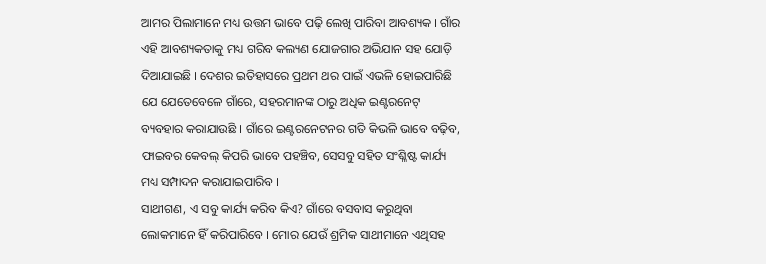ଆମର ପିଲାମାନେ ମଧ୍ୟ ଉତ୍ତମ ଭାବେ ପଢ଼ି ଲେଖି ପାରିବା ଆବଶ୍ୟକ । ଗାଁର ଏହି ଆବଶ୍ୟକତାକୁ ମଧ୍ୟ ଗରିବ କଲ୍ୟଣ ଯୋଜଗାର ଅଭିଯାନ ସହ ଯୋଡ଼ି ଦିଆଯାଇଛି । ଦେଶର ଇତିହାସରେ ପ୍ରଥମ ଥର ପାଇଁ ଏଭଳି ହୋଇପାରିଛି ଯେ ଯେତେବେଳେ ଗାଁରେ, ସହରମାନଙ୍କ ଠାରୁ ଅଧିକ ଇଣ୍ଟରନେଟ୍ ବ୍ୟବହାର କରାଯାଉଛି । ଗାଁରେ ଇଣ୍ଟରନେଟନର ଗତି କିଭଳି ଭାବେ ବଢ଼ିବ, ଫାଇବର କେବଲ୍ କିପରି ଭାବେ ପହଞ୍ଚିବ, ସେସବୁ ସହିତ ସଂଶ୍ଳିଷ୍ଟ କାର୍ଯ୍ୟ ମଧ୍ୟ ସମ୍ପାଦନ କରାଯାଇପାରିବ ।
ସାଥୀଗଣ, ଏ ସବୁ କାର୍ଯ୍ୟ କରିବ କିଏ? ଗାଁରେ ବସବାସ କରୁଥିବା ଲୋକମାନେ ହିଁ କରିପାରିବେ । ମୋର ଯେଉଁ ଶ୍ରମିକ ସାଥୀମାନେ ଏଥିସହ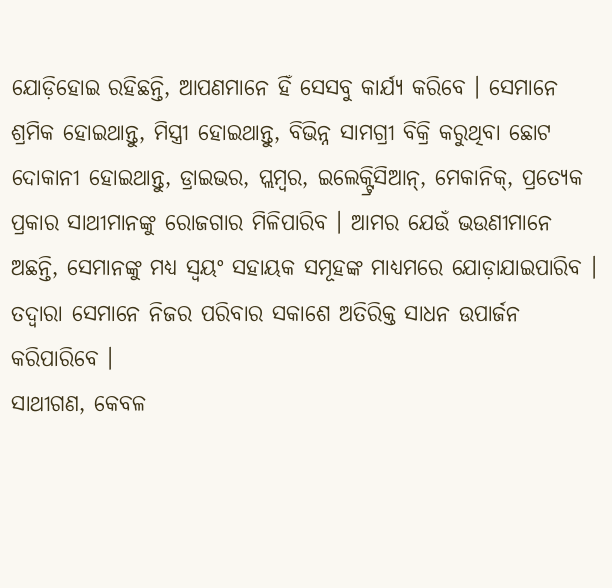ଯୋଡ଼ିହୋଇ ରହିଛନ୍ତି, ଆପଣମାନେ ହିଁ ସେସବୁ କାର୍ଯ୍ୟ କରିବେ । ସେମାନେ ଶ୍ରମିକ ହୋଇଥାନ୍ତୁ, ମିସ୍ତ୍ରୀ ହୋଇଥାନ୍ତୁ, ବିଭିନ୍ନ ସାମଗ୍ରୀ ବିକ୍ରି କରୁଥିବା ଛୋଟ ଦୋକାନୀ ହୋଇଥାନ୍ତୁ, ଡ୍ରାଇଭର, ପ୍ଲମ୍ବର, ଇଲେକ୍ଟ୍ରିସିଆନ୍, ମେକାନିକ୍, ପ୍ରତ୍ୟେକ ପ୍ରକାର ସାଥୀମାନଙ୍କୁ ରୋଜଗାର ମିଳିପାରିବ । ଆମର ଯେଉଁ ଭଉଣୀମାନେ ଅଛନ୍ତି, ସେମାନଙ୍କୁ ମଧ୍ୟ ସ୍ୱୟଂ ସହାୟକ ସମୂହଙ୍କ ମାଧ୍ୟମରେ ଯୋଡ଼ାଯାଇପାରିବ । ତଦ୍ୱାରା ସେମାନେ ନିଜର ପରିବାର ସକାଶେ ଅତିରିକ୍ତ ସାଧନ ଉପାର୍ଜନ କରିପାରିବେ ।
ସାଥୀଗଣ, କେବଳ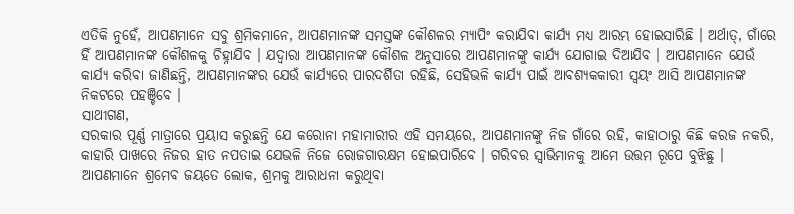ଏତିକି ନୁହେଁ, ଆପଣମାନେ ସବୁ ଶ୍ରମିକମାନେ, ଆପଣମାନଙ୍କ ସମସ୍ତଙ୍କ କୌଶଳର ମ୍ୟାପିଂ କରାଯିବା କାର୍ଯ୍ୟ ମଧ୍ୟ ଆରମ୍ଭ ହୋଇସାରିଛି । ଅର୍ଥାତ୍, ଗାଁରେ ହିଁ ଆପଣମାନଙ୍କ କୌଶଳକୁ ଚିହ୍ନାଯିବ । ଯଦ୍ୱାରା ଆପଣମାନଙ୍କ କୌଶଳ ଅନୁସାରେ ଆପଣମାନଙ୍କୁ କାର୍ଯ୍ୟ ଯୋଗାଇ ଦିଆଯିବ । ଆପଣମାନେ ଯେଉଁ କାର୍ଯ୍ୟ କରିବା ଜାଣିଛନ୍ତି, ଆପଣମାନଙ୍କର ଯେଉଁ କାର୍ଯ୍ୟରେ ପାରଦର୍ଶିତା ରହିଛି, ସେହିଭଳି କାର୍ଯ୍ୟ ପାଇଁ ଆବଶ୍ୟକକାରୀ ସ୍ୱୟଂ ଆସି ଆପଣମାନଙ୍କ ନିକଟରେ ପହଞ୍ଚିବେ ।
ସାଥୀଗଣ,
ସରକାର ପୂର୍ଣ୍ଣ ମାତ୍ରାରେ ପ୍ରୟାସ କରୁଛନ୍ତି ଯେ କରୋନା ମହାମାରୀର ଏହି ସମୟରେ, ଆପଣମାନଙ୍କୁ ନିଜ ଗାଁରେ ରହି, କାହାଠାରୁ କିଛି କରଜ ନକରି, କାହାରି ପାଖରେ ନିଜର ହାତ ନପତାଇ ଯେଭଳି ନିଜେ ରୋଜଗାରକ୍ଷମ ହୋଇପାରିବେ । ଗରିବର ସ୍ୱାଭିମାନକୁ ଆମେ ଉତ୍ତମ ରୂପେ ବୁଝିଛୁ । ଆପଣମାନେ ଶ୍ରମେବ ଜୟତେ ଲୋକ, ଶ୍ରମକୁ ଆରାଧନା କରୁଥିବା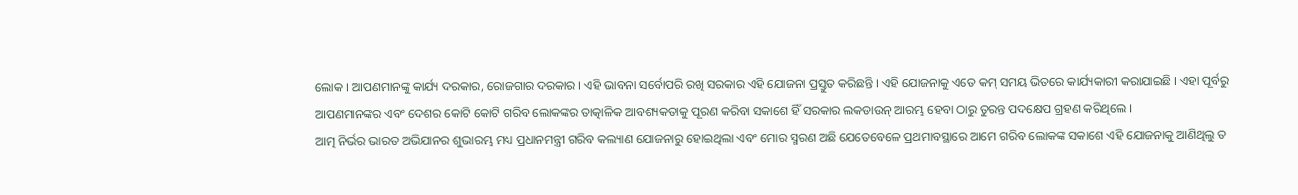ଲୋକ । ଆପଣମାନଙ୍କୁ କାର୍ଯ୍ୟ ଦରକାର, ରୋଜଗାର ଦରକାର । ଏହି ଭାବନା ସର୍ବୋପରି ରଖି ସରକାର ଏହି ଯୋଜନା ପ୍ରସ୍ତୁତ କରିଛନ୍ତି । ଏହି ଯୋଜନାକୁ ଏତେ କମ୍ ସମୟ ଭିତରେ କାର୍ଯ୍ୟକାରୀ କରାଯାଇଛି । ଏହା ପୂର୍ବରୁ ଆପଣମାନଙ୍କର ଏବଂ ଦେଶର କୋଟି କୋଟି ଗରିବ ଲୋକଙ୍କର ତାତ୍କାଳିକ ଆବଶ୍ୟକତାକୁ ପୂରଣ କରିବା ସକାଶେ ହିଁ ସରକାର ଲକଡାଉନ୍ ଆରମ୍ଭ ହେବା ଠାରୁ ତୁରନ୍ତ ପଦକ୍ଷେପ ଗ୍ରହଣ କରିଥିଲେ ।
ଆତ୍ମ ନିର୍ଭର ଭାରତ ଅଭିଯାନର ଶୁଭାରମ୍ଭ ମଧ୍ୟ ପ୍ରଧାନମନ୍ତ୍ରୀ ଗରିବ କଲ୍ୟାଣ ଯୋଜନାରୁ ହୋଇଥିଲା ଏବଂ ମୋର ସ୍ମରଣ ଅଛି ଯେତେବେଳେ ପ୍ରଥମାବସ୍ଥାରେ ଆମେ ଗରିବ ଲୋକଙ୍କ ସକାଶେ ଏହି ଯୋଜନାକୁ ଆଣିଥିଲୁ ତ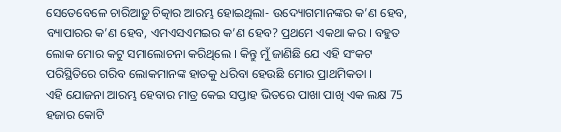ସେତେବେଳେ ଚାରିଆଡ଼ୁ ଚିତ୍କାର ଆରମ୍ଭ ହୋଇଥିଲା- ଉଦ୍ୟୋଗମାନଙ୍କର କ’ଣ ହେବ, ବ୍ୟାପାରର କ’ଣ ହେବ, ଏମଏସଏମଇର କ’ଣ ହେବ? ପ୍ରଥମେ ଏକଥା କର । ବହୁତ ଲୋକ ମୋର କଟୁ ସମାଲୋଚନା କରିଥିଲେ । କିନ୍ତୁ ମୁଁ ଜାଣିଛି ଯେ ଏହି ସଂକଟ ପରିସ୍ଥିତିରେ ଗରିବ ଲୋକମାନଙ୍କ ହାତକୁ ଧରିବା ହେଉଛି ମୋର ପ୍ରାଥମିକତା ।
ଏହି ଯୋଜନା ଆରମ୍ଭ ହେବାର ମାତ୍ର କେଇ ସପ୍ତାହ ଭିତରେ ପାଖା ପାଖି ଏକ ଲକ୍ଷ 75 ହଜାର କୋଟି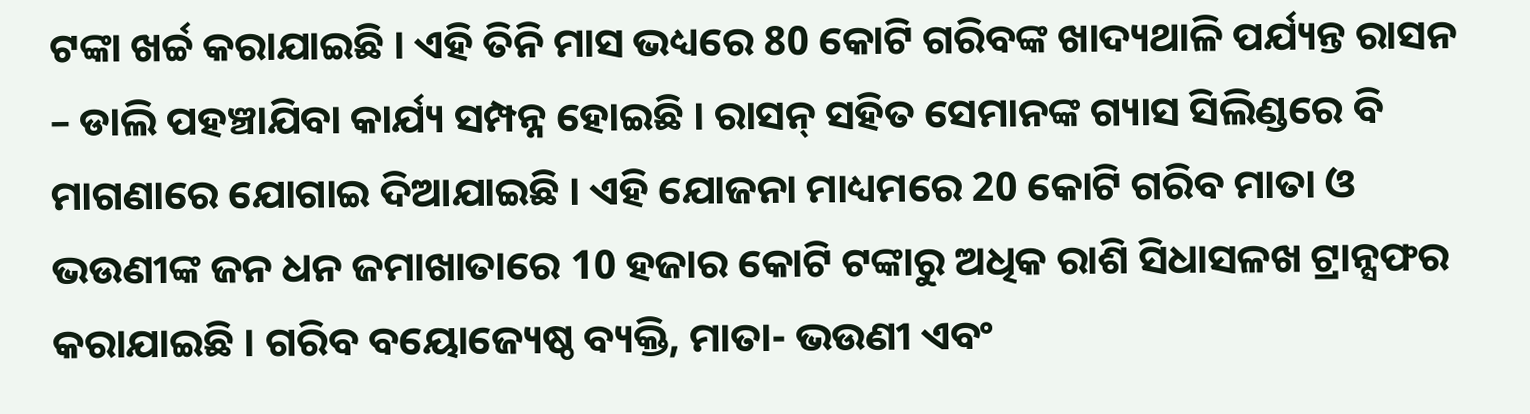ଟଙ୍କା ଖର୍ଚ୍ଚ କରାଯାଇଛି । ଏହି ତିନି ମାସ ଭଧ୍ୟରେ 80 କୋଟି ଗରିବଙ୍କ ଖାଦ୍ୟଥାଳି ପର୍ଯ୍ୟନ୍ତ ରାସନ – ଡାଲି ପହଞ୍ଚାଯିବା କାର୍ଯ୍ୟ ସମ୍ପନ୍ନ ହୋଇଛି । ରାସନ୍ ସହିତ ସେମାନଙ୍କ ଗ୍ୟାସ ସିଲିଣ୍ଡରେ ବି ମାଗଣାରେ ଯୋଗାଇ ଦିଆଯାଇଛି । ଏହି ଯୋଜନା ମାଧ୍ୟମରେ 20 କୋଟି ଗରିବ ମାତା ଓ ଭଉଣୀଙ୍କ ଜନ ଧନ ଜମାଖାତାରେ 10 ହଜାର କୋଟି ଟଙ୍କାରୁ ଅଧିକ ରାଶି ସିଧାସଳଖ ଟ୍ରାନ୍ସଫର କରାଯାଇଛି । ଗରିବ ବୟୋଜ୍ୟେଷ୍ଠ ବ୍ୟକ୍ତି, ମାତା- ଭଉଣୀ ଏବଂ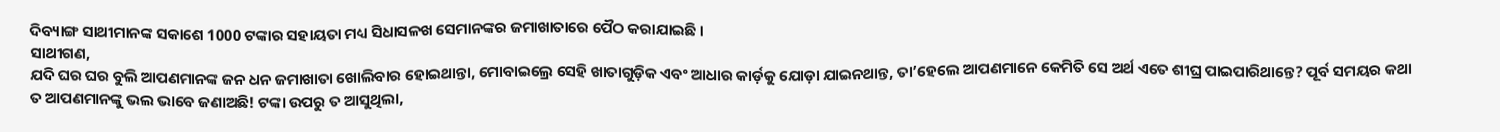ଦିବ୍ୟାଙ୍ଗ ସାଥୀମାନଙ୍କ ସକାଶେ 1000 ଟଙ୍କାର ସହାୟତା ମଧ୍ୟ ସିଧାସଳଖ ସେମାନଙ୍କର ଜମାଖାତାରେ ପୈଠ କରାଯାଇଛି ।
ସାଥୀଗଣ,
ଯଦି ଘର ଘର ବୁଲି ଆପଣମାନଙ୍କ ଜନ ଧନ ଜମାଖାତା ଖୋଲିବାର ହୋଇଥାନ୍ତା, ମୋବାଇଲ୍ରେ ସେହି ଖାତାଗୁଡ଼ିକ ଏବଂ ଆଧାର କାର୍ଡ଼କୁ ଯୋଡ଼ା ଯାଇନଥାନ୍ତ, ତା’ହେଲେ ଆପଣମାନେ କେମିତି ସେ ଅର୍ଥ ଏତେ ଶୀଘ୍ର ପାଇପାରିଥାନ୍ତେ? ପୂର୍ବ ସମୟର କଥା ତ ଆପଣମାନଙ୍କୁ ଭଲ ଭାବେ ଜଣାଅଛି! ଟଙ୍କା ଉପରୁ ତ ଆସୁଥିଲା,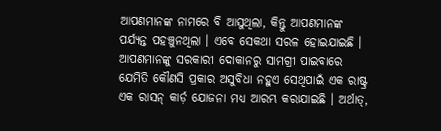ଆପଣମାନଙ୍କ ନାମରେ ବି ଆସୁଥିଲା, କିନ୍ତୁ ଆପଣମାନଙ୍କ ପର୍ଯ୍ୟନ୍ତ ପହଞ୍ଚୁନଥିଲା । ଏବେ ସେକଥା ସରଳ ହୋଇଯାଇଛି । ଆପଣମାନଙ୍କୁ ସରକାରୀ ଦୋକାନରୁ ସାମଗ୍ରୀ ପାଇବାରେ ଯେମିତି କୌଣସି ପ୍ରକାର ଅସୁବିଧା ନହୁଏ ସେଥିପାଇଁ ଏକ ରାଷ୍ଟ୍ର ଏକ ରାସନ୍ କାର୍ଡ଼ ଯୋଜନା ମଧ୍ୟ ଆରମ୍ଭ କରାଯାଇଛି । ଅର୍ଥାତ୍,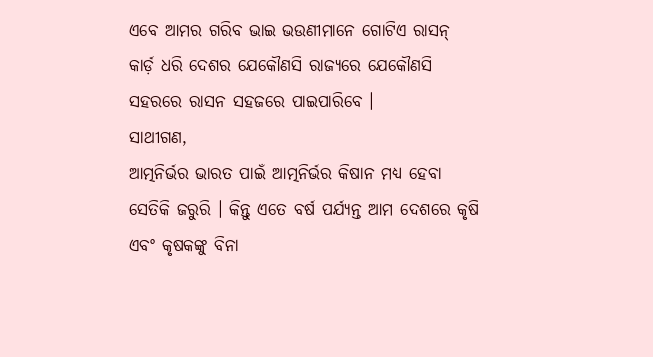ଏବେ ଆମର ଗରିବ ଭାଇ ଭଉଣୀମାନେ ଗୋଟିଏ ରାସନ୍ କାର୍ଡ଼ ଧରି ଦେଶର ଯେକୌଣସି ରାଜ୍ୟରେ ଯେକୌଣସି ସହରରେ ରାସନ ସହଜରେ ପାଇପାରିବେ ।
ସାଥୀଗଣ,
ଆତ୍ମନିର୍ଭର ଭାରତ ପାଇଁ ଆତ୍ମନିର୍ଭର କିଷାନ ମଧ୍ୟ ହେବା ସେତିକି ଜରୁରି । କିନ୍ତୁ ଏତେ ବର୍ଷ ପର୍ଯ୍ୟନ୍ତ ଆମ ଦେଶରେ କୃଷି ଏବଂ କୃଷକଙ୍କୁ ବିନା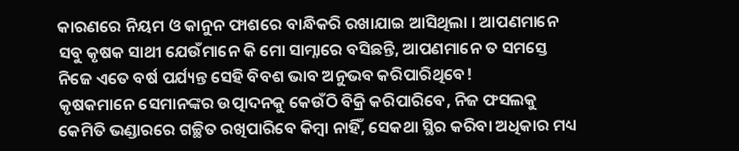କାରଣରେ ନିୟମ ଓ କାନୁନ ଫାଶରେ ବାନ୍ଧିକରି ରଖାଯାଇ ଆସିଥିଲା । ଆପଣମାନେ ସବୁ କୃଷକ ସାଥୀ ଯେଉଁମାନେ କି ମୋ ସାମ୍ନାରେ ବସିଛନ୍ତି, ଆପଣମାନେ ତ ସମସ୍ତେ ନିଜେ ଏତେ ବର୍ଷ ପର୍ଯ୍ୟନ୍ତ ସେହି ବିବଶ ଭାବ ଅନୁଭବ କରିପାରିଥିବେ!
କୃଷକମାନେ ସେମାନଙ୍କର ଉତ୍ପାଦନକୁ କେଉଁଠି ବିକ୍ରି କରିପାରିବେ, ନିଜ ଫସଲକୁ କେମିତି ଭଣ୍ଡାରରେ ଗଚ୍ଛିତ ରଖିପାରିବେ କିମ୍ବା ନାହିଁ, ସେକଥା ସ୍ଥିର କରିବା ଅଧିକାର ମଧ୍ୟ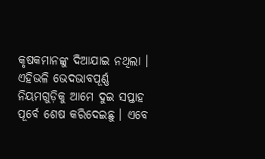କୃଷକମାନଙ୍କୁ ଦିଆଯାଇ ନଥିଲା । ଏହିଭଳି ଭେଦଭାବପୂର୍ଣ୍ଣ ନିୟମଗୁଡ଼ିକୁ ଆମେ ଦୁଇ ସପ୍ତାହ ପୂର୍ବେ ଶେଷ କରିଦେଇଛୁ । ଏବେ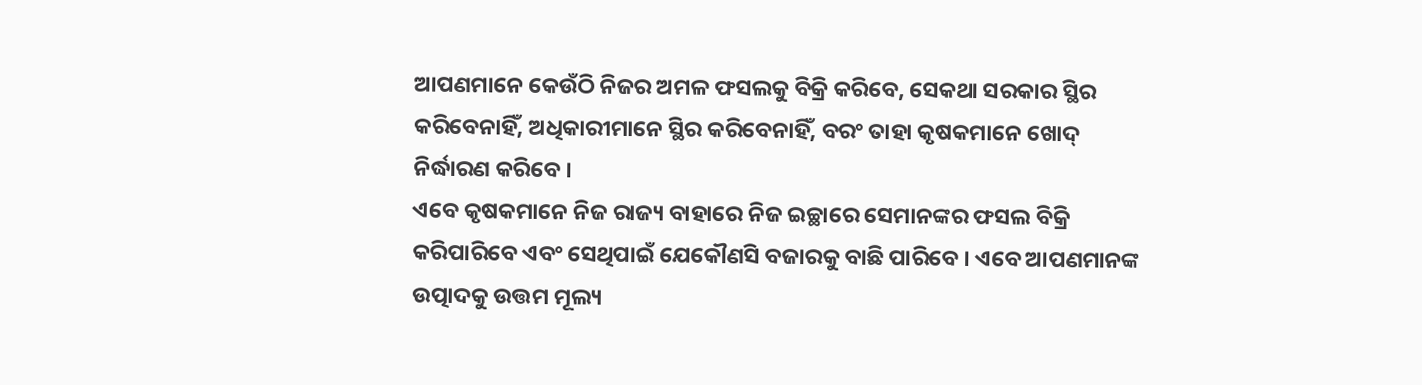ଆପଣମାନେ କେଉଁଠି ନିଜର ଅମଳ ଫସଲକୁ ବିକ୍ରି କରିବେ, ସେକଥା ସରକାର ସ୍ଥିର କରିବେନାହିଁ, ଅଧିକାରୀମାନେ ସ୍ଥିର କରିବେନାହିଁ, ବରଂ ତାହା କୃଷକମାନେ ଖୋଦ୍ ନିର୍ଦ୍ଧାରଣ କରିବେ ।
ଏବେ କୃଷକମାନେ ନିଜ ରାଜ୍ୟ ବାହାରେ ନିଜ ଇଚ୍ଛାରେ ସେମାନଙ୍କର ଫସଲ ବିକ୍ରି କରିପାରିବେ ଏବଂ ସେଥିପାଇଁ ଯେକୌଣସି ବଜାରକୁ ବାଛି ପାରିବେ । ଏବେ ଆପଣମାନଙ୍କ ଉତ୍ପାଦକୁ ଉତ୍ତମ ମୂଲ୍ୟ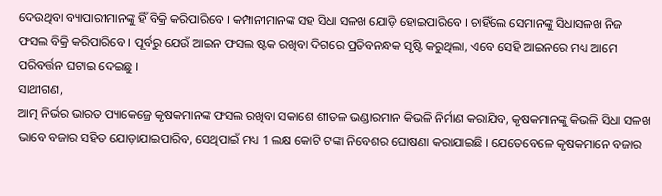ଦେଉଥିବା ବ୍ୟାପାରୀମାନଙ୍କୁ ହିଁ ବିକ୍ରି କରିପାରିବେ । କମ୍ପାନୀମାନଙ୍କ ସହ ସିଧା ସଳଖ ଯୋଡ଼ି ହୋଇପାରିବେ । ଚାହିଁଲେ ସେମାନଙ୍କୁ ସିଧାସଳଖ ନିଜ ଫସଲ ବିକ୍ରି କରିପାରିବେ । ପୂର୍ବରୁ ଯେଉଁ ଆଇନ ଫସଲ ଷ୍ଟକ ରଖିବା ଦିଗରେ ପ୍ରତିବନନ୍ଧକ ସୃଷ୍ଟି କରୁଥିଲା, ଏବେ ସେହି ଆଇନରେ ମଧ୍ୟ ଆମେ ପରିବର୍ତ୍ତନ ଘଟାଇ ଦେଇଛୁ ।
ସାଥୀଗଣ,
ଆତ୍ମ ନିର୍ଭର ଭାରତ ପ୍ୟାକେଜ୍ରେ କୃଷକମାନଙ୍କ ଫସଲ ରଖିବା ସକାଶେ ଶୀତଳ ଭଣ୍ଡାରମାନ କିଭଳି ନିର୍ମାଣ କରାଯିବ, କୃଷକମାନଙ୍କୁ କିଭଳି ସିଧା ସଳଖ ଭାବେ ବଜାର ସହିତ ଯୋଡ଼ାଯାଇପାରିବ, ସେଥିପାଇଁ ମଧ୍ୟ 1 ଲକ୍ଷ କୋଟି ଟଙ୍କା ନିବେଶର ଘୋଷଣା କରାଯାଇଛି । ଯେତେବେଳେ କୃଷକମାନେ ବଜାର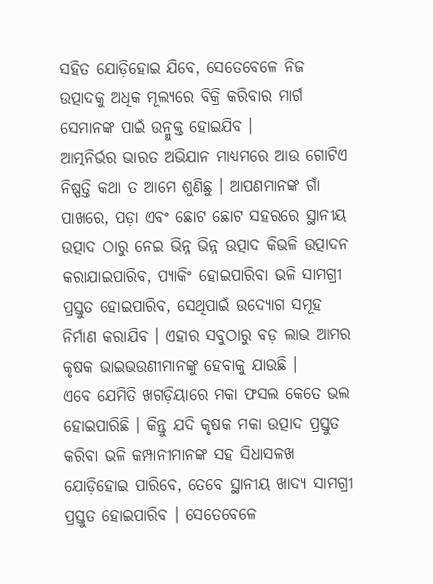ସହିତ ଯୋଡ଼ିହୋଇ ଯିବେ, ସେତେବେଳେ ନିଜ ଉତ୍ପାଦକୁ ଅଧିକ ମୂଲ୍ୟରେ ବିକ୍ରି କରିବାର ମାର୍ଗ ସେମାନଙ୍କ ପାଇଁ ଉନ୍ମୁକ୍ତ ହୋଇଯିବ ।
ଆତ୍ମନିର୍ଭର ଭାରତ ଅଭିଯାନ ମାଧ୍ୟମରେ ଆଉ ଗୋଟିଏ ନିଷ୍ପତ୍ତି କଥା ତ ଆମେ ଶୁଣିଛୁ । ଆପଣମାନଙ୍କ ଗାଁ ପାଖରେ, ପଡ଼ା ଏବଂ ଛୋଟ ଛୋଟ ସହରରେ ସ୍ଥାନୀୟ ଉତ୍ପାଦ ଠାରୁ ନେଇ ଭିନ୍ନ ଭିନ୍ନ ଉତ୍ପାଦ କିଭଳି ଉତ୍ପାଦନ କରାଯାଇପାରିବ, ପ୍ୟାକିଂ ହୋଇପାରିବା ଭଳି ସାମଗ୍ରୀ ପ୍ରସ୍ତୁତ ହୋଇପାରିବ, ସେଥିପାଇଁ ଉଦ୍ୟୋଗ ସମୂହ ନିର୍ମାଣ କରାଯିବ । ଏହାର ସବୁଠାରୁ ବଡ଼ ଲାଭ ଆମର କୃଷକ ଭାଇଭଉଣୀମାନଙ୍କୁ ହେବାକୁ ଯାଉଛି ।
ଏବେ ଯେମିତି ଖଗଡ଼ିୟାରେ ମକା ଫସଲ କେତେ ଭଲ ହୋଇପାରିଛି । କିନ୍ତୁ ଯଦି କୃଷକ ମକା ଉତ୍ପାଦ ପ୍ରସ୍ତୁତ କରିବା ଭଳି କମ୍ପାନୀମାନଙ୍କ ସହ ସିଧାସଳଖ ଯୋଡ଼ିହୋଇ ପାରିବେ, ତେବେ ସ୍ଥାନୀୟ ଖାଦ୍ୟ ସାମଗ୍ରୀ ପ୍ରସ୍ତୁତ ହୋଇପାରିବ । ସେତେବେଳେ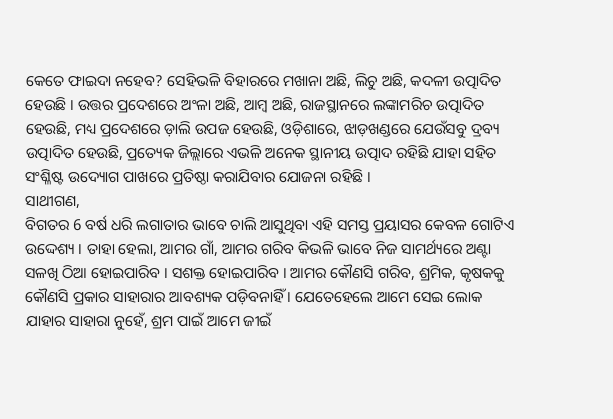କେତେ ଫାଇଦା ନହେବ? ସେହିଭଳି ବିହାରରେ ମଖାନା ଅଛି, ଲିଚୁ ଅଛି, କଦଳୀ ଉତ୍ପାଦିତ ହେଉଛି । ଉତ୍ତର ପ୍ରଦେଶରେ ଅଂଳା ଅଛି, ଆମ୍ବ ଅଛି, ରାଜସ୍ଥାନରେ ଲଙ୍କାମରିଚ ଉତ୍ପାଦିତ ହେଉଛି, ମଧ୍ୟ ପ୍ରଦେଶରେ ଡ଼ାଲି ଉପଜ ହେଉଛି, ଓଡ଼ିଶାରେ, ଝାଡ଼ଖଣ୍ଡରେ ଯେଉଁସବୁ ଦ୍ରବ୍ୟ ଉତ୍ପାଦିତ ହେଉଛି, ପ୍ରତ୍ୟେକ ଜିଲ୍ଲାରେ ଏଭଳି ଅନେକ ସ୍ଥାନୀୟ ଉତ୍ପାଦ ରହିଛି ଯାହା ସହିତ ସଂଶ୍ଳିଷ୍ଟ ଉଦ୍ୟୋଗ ପାଖରେ ପ୍ରତିଷ୍ଠା କରାଯିବାର ଯୋଜନା ରହିଛି ।
ସାଥୀଗଣ,
ବିଗତର 6 ବର୍ଷ ଧରି ଲଗାତାର ଭାବେ ଚାଲି ଆସୁଥିବା ଏହି ସମସ୍ତ ପ୍ରୟାସର କେବଳ ଗୋଟିଏ ଉଦ୍ଦେଶ୍ୟ । ତାହା ହେଲା, ଆମର ଗାଁ, ଆମର ଗରିବ କିଭଳି ଭାବେ ନିଜ ସାମର୍ଥ୍ୟରେ ଅଣ୍ଟା ସଳଖି ଠିଆ ହୋଇପାରିବ । ସଶକ୍ତ ହୋଇପାରିବ । ଆମର କୌଣସି ଗରିବ, ଶ୍ରମିକ, କୃଷକକୁ କୌଣସି ପ୍ରକାର ସାହାରାର ଆବଶ୍ୟକ ପଡ଼ିବନାହିଁ । ଯେତେହେଲେ ଆମେ ସେଇ ଲୋକ ଯାହାର ସାହାରା ନୁହେଁ, ଶ୍ରମ ପାଇଁ ଆମେ ଜୀଇଁ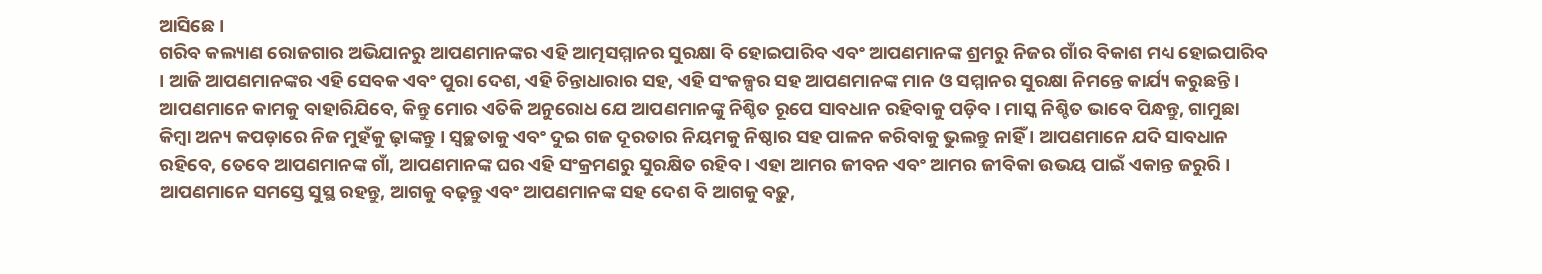ଆସିଛେ ।
ଗରିବ କଲ୍ୟାଣ ରୋଜଗାର ଅଭିଯାନରୁ ଆପଣମାନଙ୍କର ଏହି ଆତ୍ମସମ୍ମାନର ସୁରକ୍ଷା ବି ହୋଇପାରିବ ଏବଂ ଆପଣମାନଙ୍କ ଶ୍ରମରୁ ନିଜର ଗାଁର ବିକାଶ ମଧ୍ୟ ହୋଇପାରିବ । ଆଜି ଆପଣମାନଙ୍କର ଏହି ସେବକ ଏବଂ ପୁରା ଦେଶ, ଏହି ଚିନ୍ତାଧାରାର ସହ, ଏହି ସଂକଳ୍ପର ସହ ଆପଣମାନଙ୍କ ମାନ ଓ ସମ୍ମାନର ସୁରକ୍ଷା ନିମନ୍ତେ କାର୍ଯ୍ୟ କରୁଛନ୍ତି ।
ଆପଣମାନେ କାମକୁ ବାହାରିଯିବେ, କିନ୍ତୁ ମୋର ଏତିକି ଅନୁରୋଧ ଯେ ଆପଣମାନଙ୍କୁ ନିଶ୍ଚିତ ରୂପେ ସାବଧାନ ରହିବାକୁ ପଡ଼ିବ । ମାସ୍କ ନିଶ୍ଚିତ ଭାବେ ପିନ୍ଧନ୍ତୁ, ଗାମୁଛା କିମ୍ବା ଅନ୍ୟ କପଡ଼ାରେ ନିଜ ମୁହଁକୁ ଢ଼ାଙ୍କନ୍ତୁ । ସ୍ୱଚ୍ଛତାକୁ ଏବଂ ଦୁଇ ଗଜ ଦୂରତାର ନିୟମକୁ ନିଷ୍ଠାର ସହ ପାଳନ କରିବାକୁ ଭୁଲନ୍ତୁ ନାହିଁ । ଆପଣମାନେ ଯଦି ସାବଧାନ ରହିବେ, ତେବେ ଆପଣମାନଙ୍କ ଗାଁ, ଆପଣମାନଙ୍କ ଘର ଏହି ସଂକ୍ରମଣରୁ ସୁରକ୍ଷିତ ରହିବ । ଏହା ଆମର ଜୀବନ ଏବଂ ଆମର ଜୀବିକା ଉଭୟ ପାଇଁ ଏକାନ୍ତ ଜରୁରି ।
ଆପଣମାନେ ସମସ୍ତେ ସୁସ୍ଥ ରହନ୍ତୁ, ଆଗକୁ ବଢ଼ନ୍ତୁ ଏବଂ ଆପଣମାନଙ୍କ ସହ ଦେଶ ବି ଆଗକୁ ବଢ଼ୁ,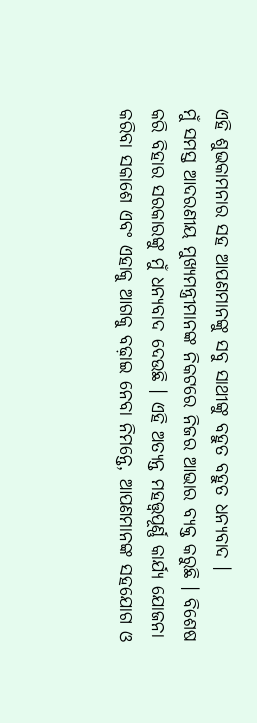ଏହି ଶୁଭକାମନାର ସହ ଆପଣମାନଙ୍କୁ ସବୁ ସାଥୀଙ୍କୁ ବହୁତ ବହୁତ ଧନ୍ୟବାଦ ।
ମୁଁ ସମସ୍ତ ଆଦରଣୀୟ ମୁଖ୍ୟମନ୍ତ୍ରୀମାନଙ୍କ ନିକଟରେ ନିଜର ଆଭାର ବ୍ୟକ୍ତ କରୁଛି । ବିଶେଷ କରି ବିହାର ସରକାରଙ୍କୁ ମୁଁ ଧନ୍ୟବାଦ ଦେଉଛି । ଏହି ଅତ୍ୟନ୍ତ ମହତ୍ତ୍ୱପୂର୍ଣ୍ଣ କାର୍ଯ୍ୟ ଯୋଜନା କରିବା ସକାଶେ ଏବଂ ଏହାକୁ ଆଗକୁ ବଢ଼ାଇ ନେବା ନିମନ୍ତେ, ଆପଣମାନଙ୍କ ସହଯୋଗ ଓ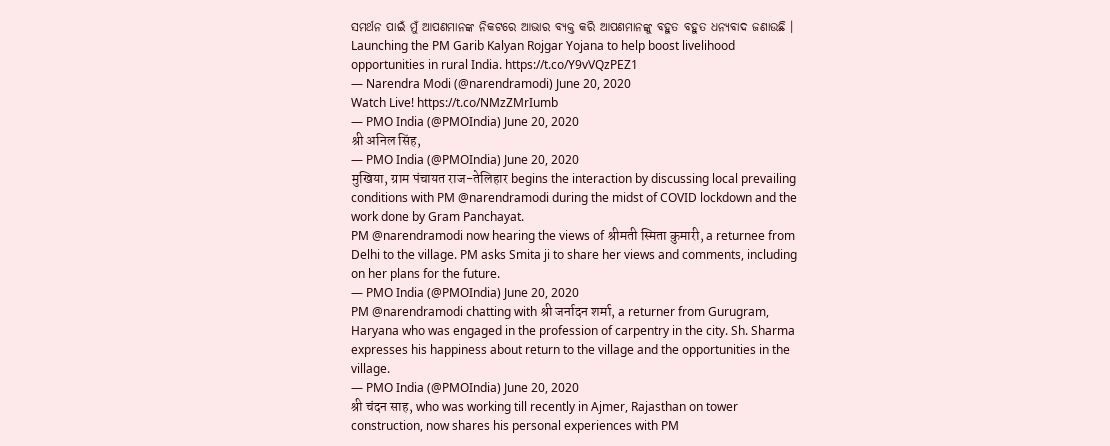ସମର୍ଥନ ପାଇଁ ମୁଁ ଆପଣମାନଙ୍କ ନିକଟରେ ଆଭାର ବ୍ୟକ୍ତ କରି ଆପଣମାନଙ୍କୁ ବହୁତ ବହୁତ ଧନ୍ୟବାଦ ଜଣାଉଛି ।
Launching the PM Garib Kalyan Rojgar Yojana to help boost livelihood opportunities in rural India. https://t.co/Y9vVQzPEZ1
— Narendra Modi (@narendramodi) June 20, 2020
Watch Live! https://t.co/NMzZMrIumb
— PMO India (@PMOIndia) June 20, 2020
श्री अनिल सिंह,
— PMO India (@PMOIndia) June 20, 2020
मुखिया, ग्राम पंचायत राज-तेलिहार begins the interaction by discussing local prevailing conditions with PM @narendramodi during the midst of COVID lockdown and the work done by Gram Panchayat.
PM @narendramodi now hearing the views of श्रीमती स्मिता कुमारी, a returnee from Delhi to the village. PM asks Smita ji to share her views and comments, including on her plans for the future.
— PMO India (@PMOIndia) June 20, 2020
PM @narendramodi chatting with श्री जर्नादन शर्मा, a returner from Gurugram, Haryana who was engaged in the profession of carpentry in the city. Sh. Sharma expresses his happiness about return to the village and the opportunities in the village.
— PMO India (@PMOIndia) June 20, 2020
श्री चंदन साह, who was working till recently in Ajmer, Rajasthan on tower construction, now shares his personal experiences with PM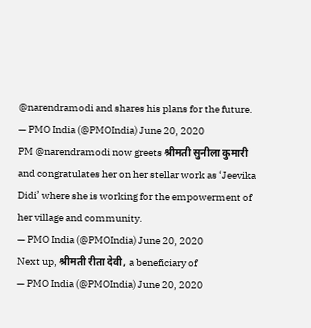@narendramodi and shares his plans for the future.
— PMO India (@PMOIndia) June 20, 2020
PM @narendramodi now greets श्रीमती सुनीला कुमारी and congratulates her on her stellar work as ‘Jeevika Didi’ where she is working for the empowerment of her village and community.
— PMO India (@PMOIndia) June 20, 2020
Next up, श्रीमती रीता देवी, a beneficiary of
— PMO India (@PMOIndia) June 20, 2020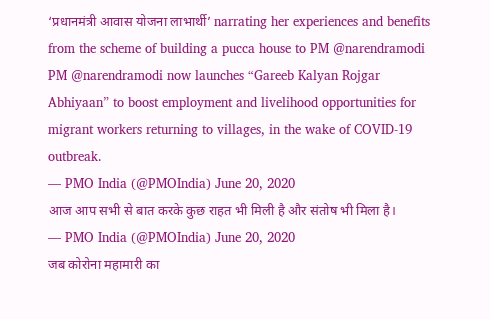‘प्रधानमंत्री आवास योजना लाभार्थी’ narrating her experiences and benefits from the scheme of building a pucca house to PM @narendramodi
PM @narendramodi now launches “Gareeb Kalyan Rojgar Abhiyaan” to boost employment and livelihood opportunities for migrant workers returning to villages, in the wake of COVID-19 outbreak.
— PMO India (@PMOIndia) June 20, 2020
आज आप सभी से बात करके कुछ राहत भी मिली है और संतोष भी मिला है।
— PMO India (@PMOIndia) June 20, 2020
जब कोरोना महामारी का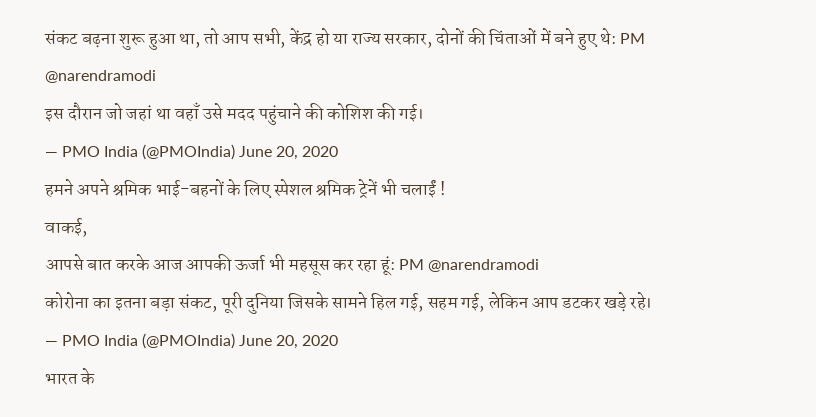संकट बढ़ना शुरू हुआ था, तो आप सभी, केंद्र हो या राज्य सरकार, दोनों की चिंताओं में बने हुए थे: PM @narendramodi
इस दौरान जो जहां था वहाँ उसे मदद पहुंचाने की कोशिश की गई।
— PMO India (@PMOIndia) June 20, 2020
हमने अपने श्रमिक भाई-बहनों के लिए स्पेशल श्रमिक ट्रेनें भी चलाईं !
वाकई,
आपसे बात करके आज आपकी ऊर्जा भी महसूस कर रहा हूं: PM @narendramodi
कोरोना का इतना बड़ा संकट, पूरी दुनिया जिसके सामने हिल गई, सहम गई, लेकिन आप डटकर खड़े रहे।
— PMO India (@PMOIndia) June 20, 2020
भारत के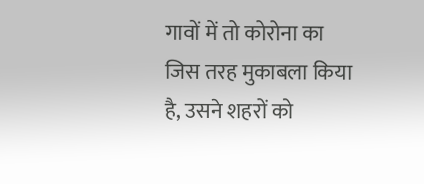गावों में तो कोरोना का जिस तरह मुकाबला किया है, उसने शहरों को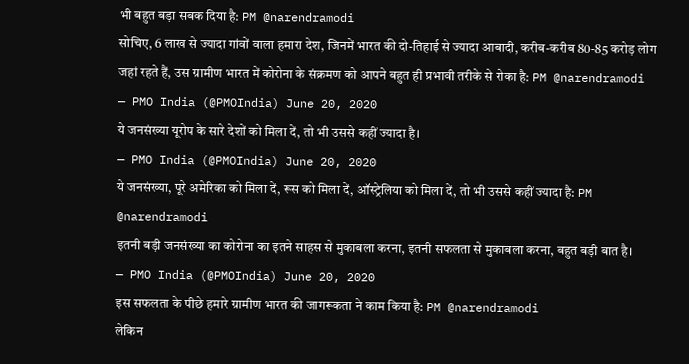भी बहुत बड़ा सबक दिया है: PM @narendramodi
सोचिए, 6 लाख से ज्यादा गांवों वाला हमारा देश, जिनमें भारत की दो-तिहाई से ज्यादा आबादी, करीब-करीब 80-85 करोड़ लोग जहां रहते हैं, उस ग्रामीण भारत में कोरोना के संक्रमण को आपने बहुत ही प्रभावी तरीके से रोका है: PM @narendramodi
— PMO India (@PMOIndia) June 20, 2020
ये जनसंख्या यूरोप के सारे देशों को मिला दें, तो भी उससे कहीं ज्यादा है।
— PMO India (@PMOIndia) June 20, 2020
ये जनसंख्या, पूरे अमेरिका को मिला दें, रूस को मिला दें, ऑस्ट्रेलिया को मिला दें, तो भी उससे कहीं ज्यादा है: PM @narendramodi
इतनी बड़ी जनसंख्या का कोरोना का इतने साहस से मुकाबला करना, इतनी सफलता से मुकाबला करना, बहुत बड़ी बात है।
— PMO India (@PMOIndia) June 20, 2020
इस सफलता के पीछे हमारे ग्रामीण भारत की जागरूकता ने काम किया है: PM @narendramodi
लेकिन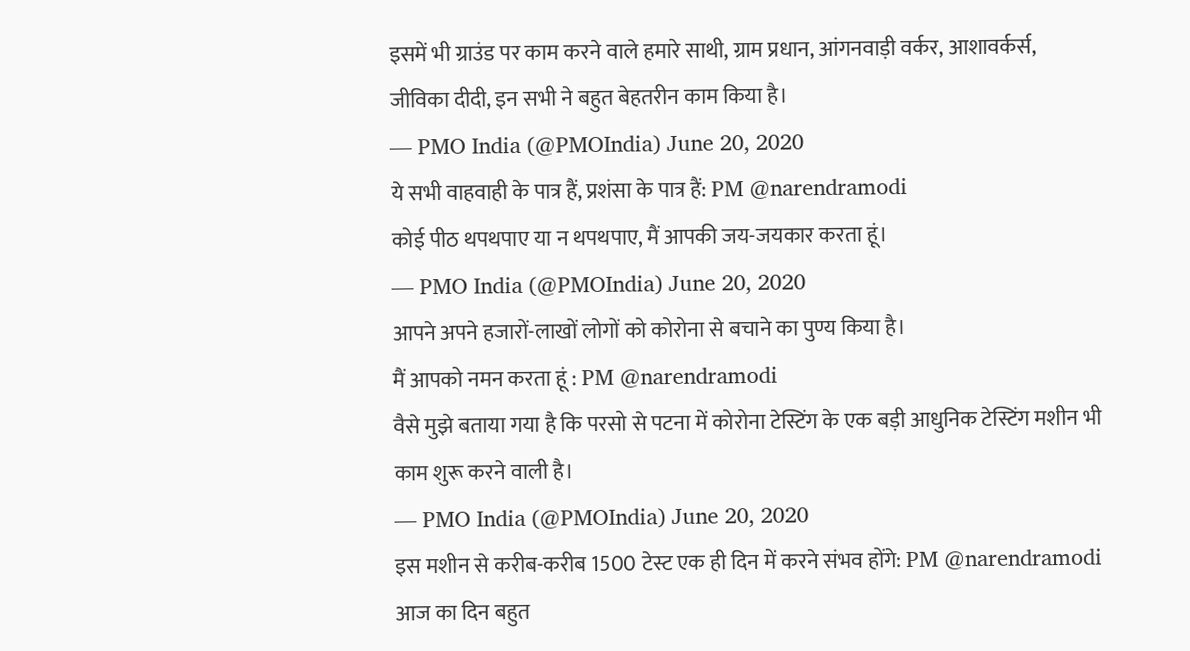इसमें भी ग्राउंड पर काम करने वाले हमारे साथी, ग्राम प्रधान, आंगनवाड़ी वर्कर, आशावर्कर्स, जीविका दीदी, इन सभी ने बहुत बेहतरीन काम किया है।
— PMO India (@PMOIndia) June 20, 2020
ये सभी वाहवाही के पात्र हैं, प्रशंसा के पात्र हैं: PM @narendramodi
कोई पीठ थपथपाए या न थपथपाए, मैं आपकी जय-जयकार करता हूं।
— PMO India (@PMOIndia) June 20, 2020
आपने अपने हजारों-लाखों लोगों को कोरोना से बचाने का पुण्य किया है।
मैं आपको नमन करता हूं : PM @narendramodi
वैसे मुझे बताया गया है कि परसो से पटना में कोरोना टेस्टिंग के एक बड़ी आधुनिक टेस्टिंग मशीन भी काम शुरू करने वाली है।
— PMO India (@PMOIndia) June 20, 2020
इस मशीन से करीब-करीब 1500 टेस्ट एक ही दिन में करने संभव होंगे: PM @narendramodi
आज का दिन बहुत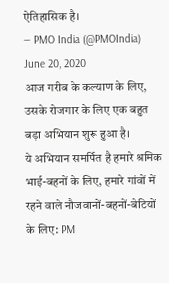ऐतिहासिक है।
— PMO India (@PMOIndia) June 20, 2020
आज गरीब के कल्याण के लिए, उसके रोजगार के लिए एक बहुत बड़ा अभियान शुरू हुआ है।
ये अभियान समर्पित है हमारे श्रमिक भाई-बहनों के लिए, हमारे गांवों में रहने वाले नौजवानों-बहनों-बेटियों के लिए: PM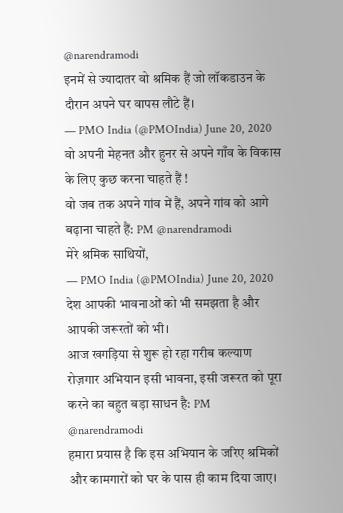@narendramodi
इनमें से ज्यादातर वो श्रमिक हैं जो लॉकडाउन के दौरान अपने घर वापस लौटे हैं।
— PMO India (@PMOIndia) June 20, 2020
वो अपनी मेहनत और हुनर से अपने गाँव के विकास के लिए कुछ करना चाहते हैं !
वो जब तक अपने गांव में हैं, अपने गांव को आगे बढ़ाना चाहते हैं: PM @narendramodi
मेरे श्रमिक साथियों,
— PMO India (@PMOIndia) June 20, 2020
देश आपकी भावनाओं को भी समझता है और आपकी जरूरतों को भी।
आज खगड़िया से शुरू हो रहा गरीब कल्याण रोज़गार अभियान इसी भावना, इसी जरूरत को पूरा करने का बहुत बड़ा साधन है: PM @narendramodi
हमारा प्रयास है कि इस अभियान के जरिए श्रमिकों और कामगारों को घर के पास ही काम दिया जाए।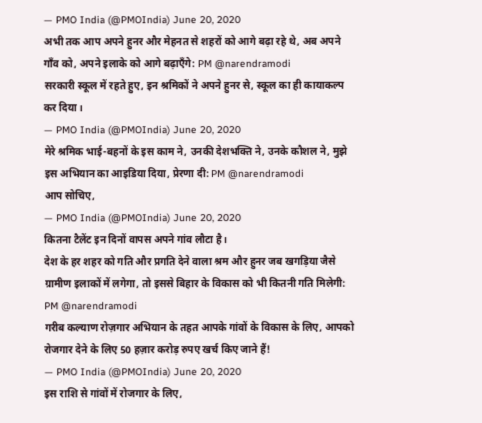— PMO India (@PMOIndia) June 20, 2020
अभी तक आप अपने हुनर और मेहनत से शहरों को आगे बढ़ा रहे थे, अब अपने गाँव को, अपने इलाके को आगे बढ़ाएँगे: PM @narendramodi
सरकारी स्कूल में रहते हुए, इन श्रमिकों ने अपने हुनर से, स्कूल का ही कायाकल्प कर दिया।
— PMO India (@PMOIndia) June 20, 2020
मेरे श्रमिक भाई-बहनों के इस काम ने, उनकी देशभक्ति ने, उनके कौशल ने, मुझे इस अभियान का आइडिया दिया, प्रेरणा दी: PM @narendramodi
आप सोचिए,
— PMO India (@PMOIndia) June 20, 2020
कितना टैलेंट इन दिनों वापस अपने गांव लौटा है।
देश के हर शहर को गति और प्रगति देने वाला श्रम और हुनर जब खगड़िया जैसे ग्रामीण इलाकों में लगेगा, तो इससे बिहार के विकास को भी कितनी गति मिलेगी: PM @narendramodi
गरीब कल्याण रोज़गार अभियान के तहत आपके गांवों के विकास के लिए, आपको रोजगार देने के लिए 50 हज़ार करोड़ रुपए खर्च किए जाने हैं!
— PMO India (@PMOIndia) June 20, 2020
इस राशि से गांवों में रोजगार के लिए,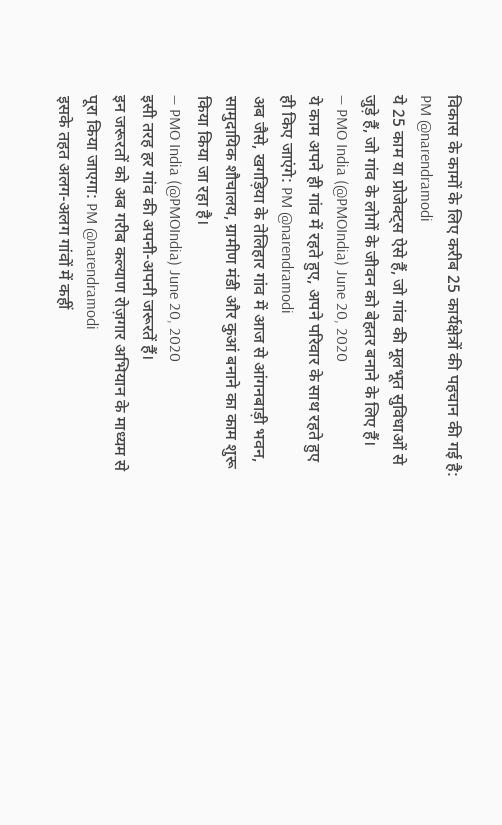विकास के कामों के लिए करीब 25 कार्यक्षेत्रों की पहचान की गई है: PM @narendramodi
ये 25 काम या प्रोजेक्ट्स ऐसे हैं, जो गांव की मूलभूत सुविधाओं से जुड़े हैं, जो गांव के लोगों के जीवन को बेहतर बनाने के लिए हैं।
— PMO India (@PMOIndia) June 20, 2020
ये काम अपने ही गांव में रहते हुए, अपने परिवार के साथ रहते हुए ही किए जाएंगे: PM @narendramodi
अब जैसे, खगड़िया के तेलिहार गांव में आज से आंगनबाड़ी भवन, सामुदायिक शौचालय, ग्रामीण मंडी और कुआं बनाने का काम शुरू किया किया जा रहा है।
— PMO India (@PMOIndia) June 20, 2020
इसी तरह हर गांव की अपनी-अपनी जरूरतें हैं।
इन जरूरतों को अब गरीब कल्याण रोज़गार अभियान के माध्यम से पूरा किया जाएगा: PM @narendramodi
इसके तहत अलग-अलग गांवों में कहीं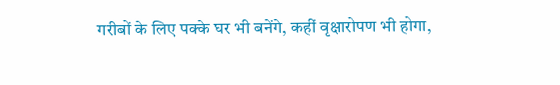गरीबों के लिए पक्के घर भी बनेंगे, कहीं वृक्षारोपण भी होगा,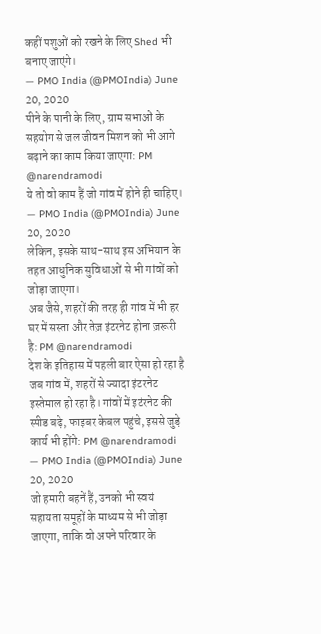कहीं पशुओं को रखने के लिए Shed भी बनाए जाएंगे।
— PMO India (@PMOIndia) June 20, 2020
पीने के पानी के लिए, ग्राम सभाओं के सहयोग से जल जीवन मिशन को भी आगे बढ़ाने का काम किया जाएगा: PM @narendramodi
ये तो वो काम हैं जो गांव में होने ही चाहिए।
— PMO India (@PMOIndia) June 20, 2020
लेकिन, इसके साथ-साथ इस अभियान के तहत आधुनिक सुविधाओं से भी गांवों को जोड़ा जाएगा।
अब जैसे, शहरों की तरह ही गांव में भी हर घर में सस्ता और तेज़ इंटरनेट होना ज़रूरी है: PM @narendramodi
देश के इतिहास में पहली बार ऐसा हो रहा है जब गांव में, शहरों से ज्यादा इंटरनेट इस्तेमाल हो रहा है। गांवों में इटंरनेट की स्पीड बढ़े, फाइबर केबल पहुंचे, इससे जुड़े कार्य भी होंगे: PM @narendramodi
— PMO India (@PMOIndia) June 20, 2020
जो हमारी बहनें हैं, उनको भी स्वयं सहायता समूहों के माध्यम से भी जोड़ा जाएगा, ताकि वो अपने परिवार के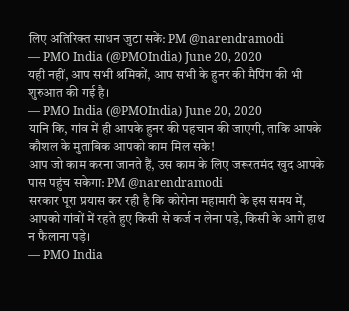लिए अतिरिक्त साधन जुटा सकें: PM @narendramodi
— PMO India (@PMOIndia) June 20, 2020
यही नहीं, आप सभी श्रमिकों, आप सभी के हुनर की मैपिंग की भी शुरुआत की गई है।
— PMO India (@PMOIndia) June 20, 2020
यानि कि, गांव में ही आपके हुनर की पहचान की जाएगी, ताकि आपके कौशल के मुताबिक आपको काम मिल सके!
आप जो काम करना जानते हैं, उस काम के लिए जरूरतमंद खुद आपके पास पहुंच सकेगा: PM @narendramodi
सरकार पूरा प्रयास कर रही है कि कोरोना महामारी के इस समय में, आपको गांवों में रहते हुए किसी से कर्ज न लेना पड़े, किसी के आगे हाथ न फैलाना पड़े।
— PMO India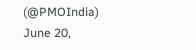(@PMOIndia) June 20,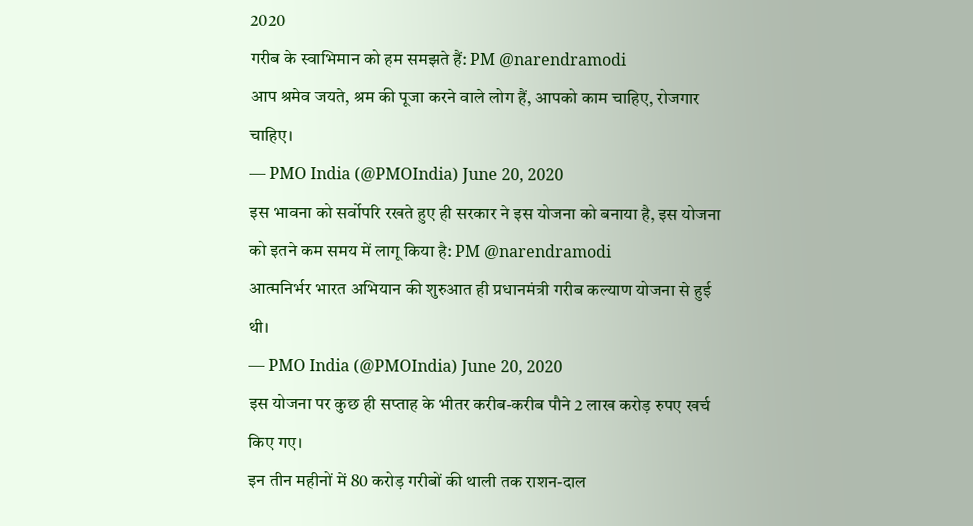2020
गरीब के स्वाभिमान को हम समझते हैं: PM @narendramodi
आप श्रमेव जयते, श्रम की पूजा करने वाले लोग हैं, आपको काम चाहिए, रोजगार चाहिए।
— PMO India (@PMOIndia) June 20, 2020
इस भावना को सर्वोपरि रखते हुए ही सरकार ने इस योजना को बनाया है, इस योजना को इतने कम समय में लागू किया है: PM @narendramodi
आत्मनिर्भर भारत अभियान की शुरुआत ही प्रधानमंत्री गरीब कल्याण योजना से हुई थी।
— PMO India (@PMOIndia) June 20, 2020
इस योजना पर कुछ ही सप्ताह के भीतर करीब-करीब पौने 2 लाख करोड़ रुपए खर्च किए गए।
इन तीन महीनों में 80 करोड़ गरीबों की थाली तक राशन-दाल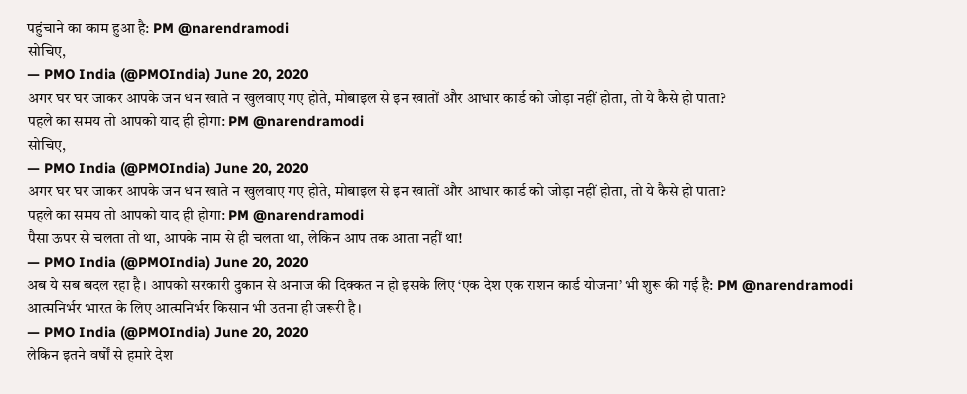पहुंचाने का काम हुआ है: PM @narendramodi
सोचिए,
— PMO India (@PMOIndia) June 20, 2020
अगर घर घर जाकर आपके जन धन खाते न खुलवाए गए होते, मोबाइल से इन खातों और आधार कार्ड को जोड़ा नहीं होता, तो ये कैसे हो पाता?
पहले का समय तो आपको याद ही होगा: PM @narendramodi
सोचिए,
— PMO India (@PMOIndia) June 20, 2020
अगर घर घर जाकर आपके जन धन खाते न खुलवाए गए होते, मोबाइल से इन खातों और आधार कार्ड को जोड़ा नहीं होता, तो ये कैसे हो पाता?
पहले का समय तो आपको याद ही होगा: PM @narendramodi
पैसा ऊपर से चलता तो था, आपके नाम से ही चलता था, लेकिन आप तक आता नहीं था!
— PMO India (@PMOIndia) June 20, 2020
अब ये सब बदल रहा है। आपको सरकारी दुकान से अनाज की दिक्कत न हो इसके लिए ‘एक देश एक राशन कार्ड योजना’ भी शुरू की गई है: PM @narendramodi
आत्मनिर्भर भारत के लिए आत्मनिर्भर किसान भी उतना ही जरूरी है।
— PMO India (@PMOIndia) June 20, 2020
लेकिन इतने वर्षों से हमारे देश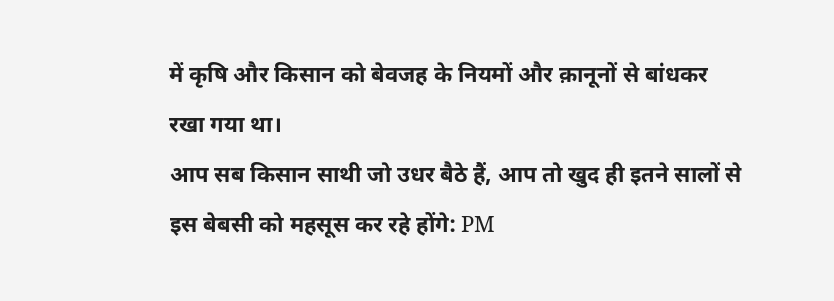में कृषि और किसान को बेवजह के नियमों और क़ानूनों से बांधकर रखा गया था।
आप सब किसान साथी जो उधर बैठे हैं, आप तो खुद ही इतने सालों से इस बेबसी को महसूस कर रहे होंगे: PM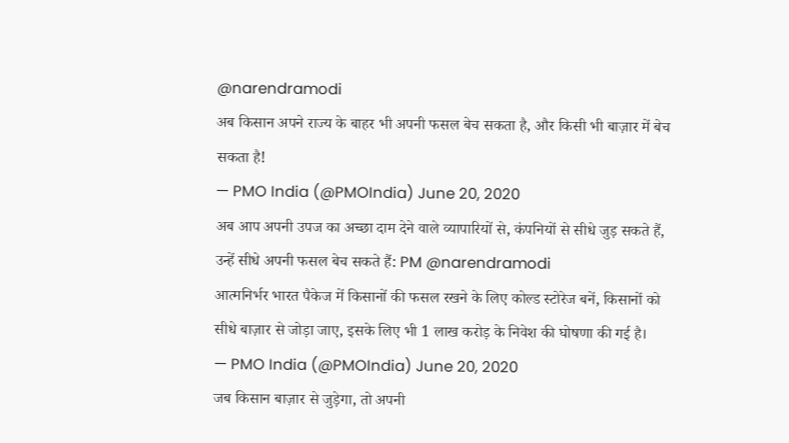@narendramodi
अब किसान अपने राज्य के बाहर भी अपनी फसल बेच सकता है, और किसी भी बाज़ार में बेच सकता है!
— PMO India (@PMOIndia) June 20, 2020
अब आप अपनी उपज का अच्छा दाम देने वाले व्यापारियों से, कंपनियों से सीधे जुड़ सकते हैं, उन्हें सीधे अपनी फसल बेच सकते हैं: PM @narendramodi
आत्मनिर्भर भारत पैकेज में किसानों की फसल रखने के लिए कोल्ड स्टोरेज बनें, किसानों को सीधे बाज़ार से जोड़ा जाए, इसके लिए भी 1 लाख करोड़ के निवेश की घोषणा की गई है।
— PMO India (@PMOIndia) June 20, 2020
जब किसान बाज़ार से जुड़ेगा, तो अपनी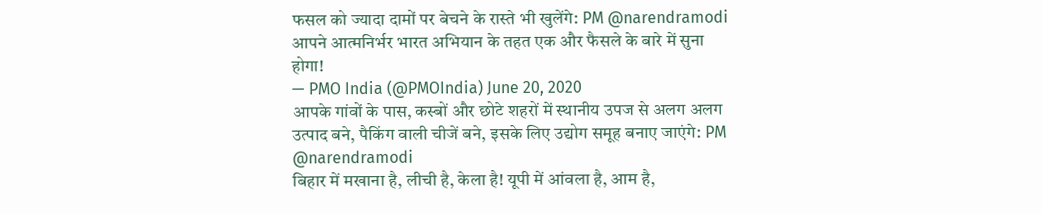फसल को ज्यादा दामों पर बेचने के रास्ते भी खुलेंगे: PM @narendramodi
आपने आत्मनिर्भर भारत अभियान के तहत एक और फैसले के बारे में सुना होगा!
— PMO India (@PMOIndia) June 20, 2020
आपके गांवों के पास, कस्बों और छोटे शहरों में स्थानीय उपज से अलग अलग उत्पाद बने, पैकिंग वाली चीजें बने, इसके लिए उद्योग समूह बनाए जाएंगे: PM @narendramodi
बिहार में मखाना है, लीची है, केला है! यूपी में आंवला है, आम है,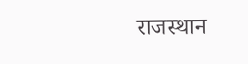राजस्थान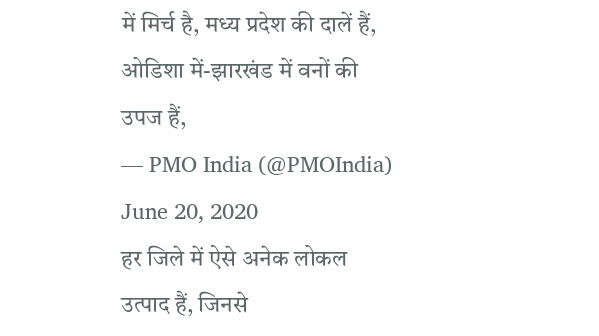में मिर्च है, मध्य प्रदेश की दालें हैं, ओडिशा में-झारखंड में वनों की उपज हैं,
— PMO India (@PMOIndia) June 20, 2020
हर जिले में ऐसे अनेक लोकल उत्पाद हैं, जिनसे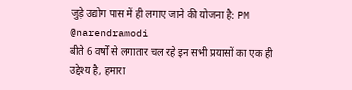जुड़े उद्योग पास में ही लगाए जाने की योजना है: PM @narendramodi
बीते 6 वर्षों से लगातार चल रहे इन सभी प्रयासों का एक ही उद्देश्य है, हमारा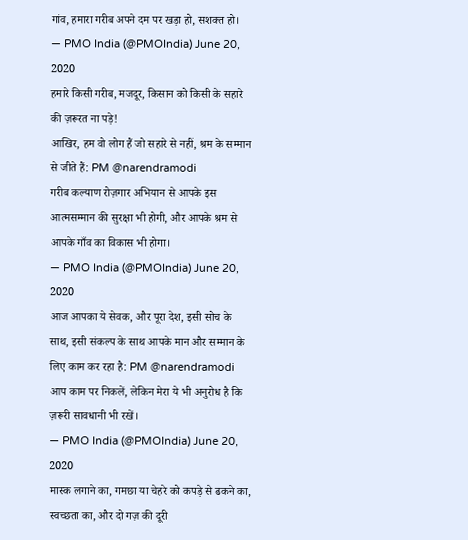गांव, हमारा गरीब अपने दम पर खड़ा हो, सशक्त हो।
— PMO India (@PMOIndia) June 20, 2020
हमारे किसी गरीब, मजदूर, किसान को किसी के सहारे की ज़रूरत ना पड़े!
आखिर, हम वो लोग हैं जो सहारे से नहीं, श्रम के सम्मान से जीते हैं: PM @narendramodi
गरीब कल्याण रोज़गार अभियान से आपके इस आत्मसम्मान की सुरक्षा भी होगी, और आपके श्रम से आपके गाँव का विकास भी होगा।
— PMO India (@PMOIndia) June 20, 2020
आज आपका ये सेवक, और पूरा देश, इसी सोच के साथ, इसी संकल्प के साथ आपके मान और सम्मान के लिए काम कर रहा है: PM @narendramodi
आप काम पर निकलें, लेकिन मेरा ये भी अनुरोध है कि ज़रूरी सावधानी भी रखें।
— PMO India (@PMOIndia) June 20, 2020
मास्क लगाने का, गमछा या चेहरे को कपड़े से ढकने का, स्वच्छता का, और दो गज़ की दूरी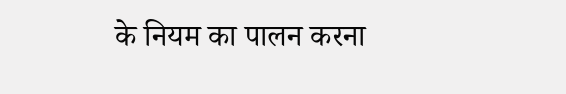के नियम का पालन करना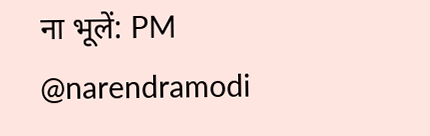ना भूलें: PM @narendramodi